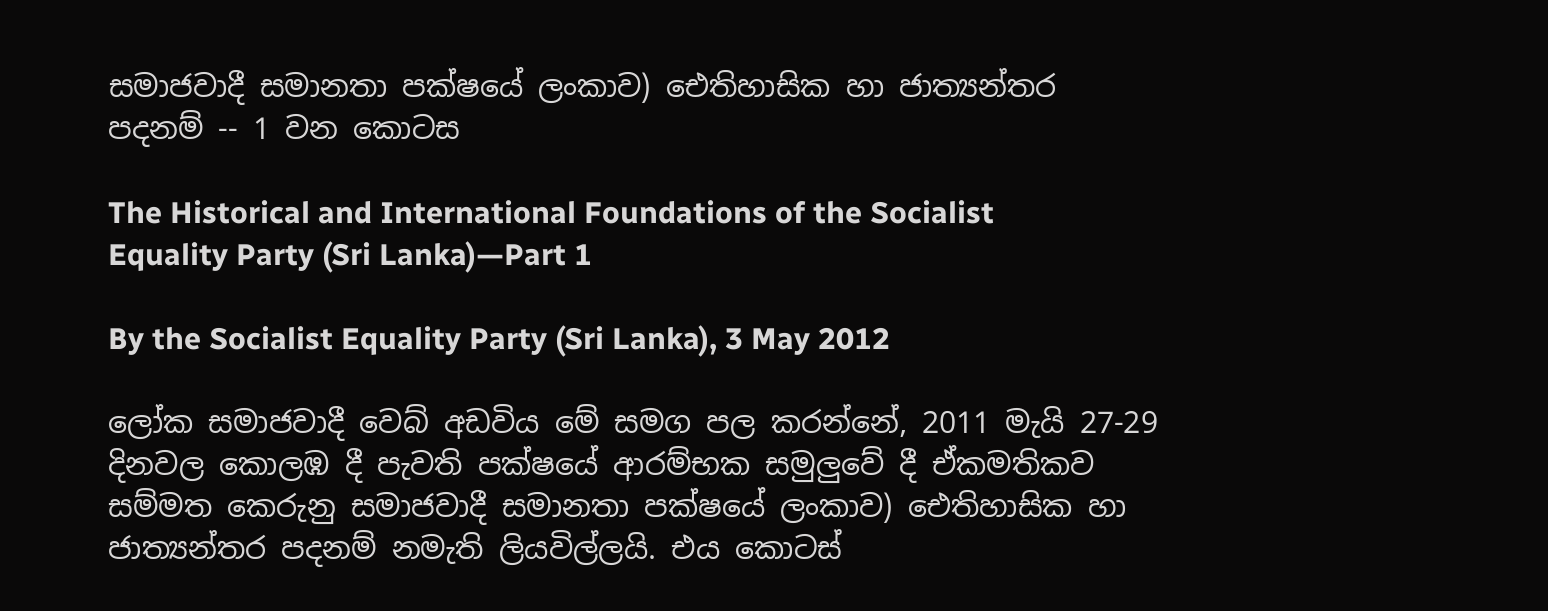සමාජවාදී සමානතා පක්ෂයේ ලංකාව) ඓතිහාසික හා ජාත්‍යන්තර පදනම් -- 1 වන කොටස

The Historical and International Foundations of the Socialist Equality Party (Sri Lanka)—Part 1

By the Socialist Equality Party (Sri Lanka), 3 May 2012

ලෝක සමාජවාදී වෙබ් අඩවිය මේ සමග පල කරන්නේ, 2011 මැයි 27-29 දිනවල කොලඹ දී පැවති පක්ෂයේ ආරම්භක සමුලුවේ දී ඒකමතිකව සම්මත කෙරුනු සමාජවාදී සමානතා පක්ෂයේ ලංකාව) ඓතිහාසික හා ජාත්‍යන්තර පදනම් නමැති ලියවිල්ලයි. එය කොටස්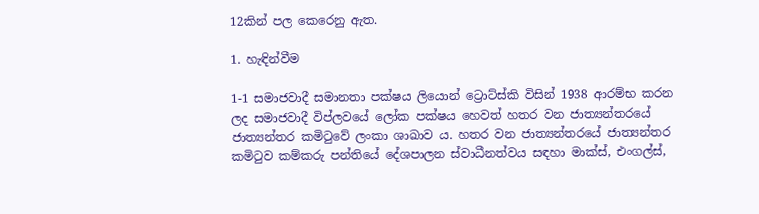12කින් පල කෙරෙනු ඇත.

1. හැඳින්වීම

1-1 සමාජවාදී සමානතා පක්ෂය ලියොන් ට්‍රොට්ස්කි විසින් 1938 ආරම්භ කරන ලද සමාජවාදී විප්ලවයේ ලෝක පක්ෂය හෙවත් හතර වන ජාත්‍යන්තරයේ ජාත්‍යන්තර කමිටුවේ ලංකා ශාඛාව ය. හතර වන ජාත්‍යන්තරයේ ජාත්‍යන්තර කමිටුව කම්කරු පන්තියේ දේශපාලන ස්වාධීනත්වය සඳහා මාක්ස්, එංගල්ස්,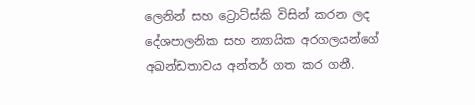ලෙනින් සහ ට්‍රොට්ස්කි විසින් කරන ලද දේශපාලනික සහ න්‍යායික අරගලයන්ගේ අඛන්ඩතාවය අන්තර් ගත කර ගනී.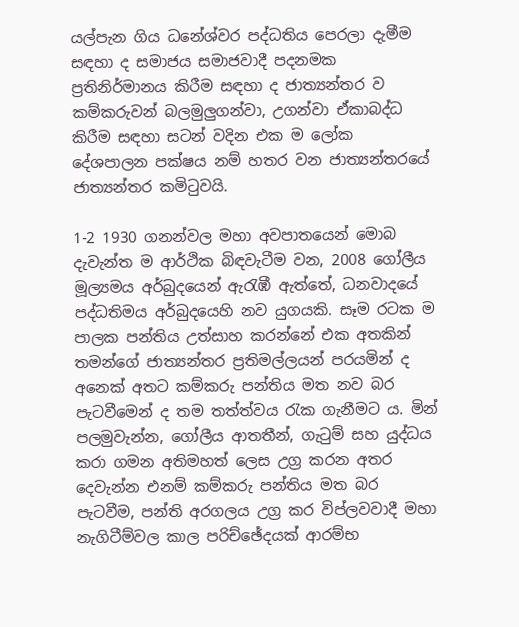යල්පැන ගිය ධනේශ්වර පද්ධතිය පෙරලා දැමීම සඳහා ද සමාජය සමාජවාදී පදනමක ප්‍රතිනිර්මානය කිරීම සඳහා ද ජාත්‍යන්තර ව කම්කරුවන් බලමුලුගන්වා, උගන්වා ඒකාබද්ධ කිරීම සඳහා සටන් වදින එක ම ලෝක දේශපාලන පක්ෂය නම් හතර වන ජාත්‍යන්තරයේ ජාත්‍යන්තර කමිටුවයි.

1-2 1930 ගනන්වල මහා අවපාතයෙන් මොබ දැවැන්ත ම ආර්ථික බිඳවැටීම වන, 2008 ගෝලීය මූල්‍යමය අර්බුදයෙන් ඇරැඹී ඇත්තේ, ධනවාදයේ පද්ධතිමය අර්බුදයෙහි නව යුගයකි. සෑම රටක ම පාලක පන්තිය උත්සාහ කරන්නේ එක අතකින් තමන්ගේ ජාත්‍යන්තර ප්‍රතිමල්ලයන් පරයමින් ද අනෙක් අතට කම්කරු පන්තිය මත නව බර පැටවීමෙන් ද තම තත්ත්වය රැක ගැනීමට ය. මින් පලමුවැන්න, ගෝලීය ආතතීන්, ගැටුම් සහ යුද්ධය කරා ගමන අතිමහත් ලෙස උග්‍ර කරන අතර දෙවැන්න එනම් කම්කරු පන්තිය මත බර පැටවීම, පන්ති අරගලය උග්‍ර කර විප්ලවවාදී මහා නැගිටීම්වල කාල පරිච්ඡේදයක් ආරම්භ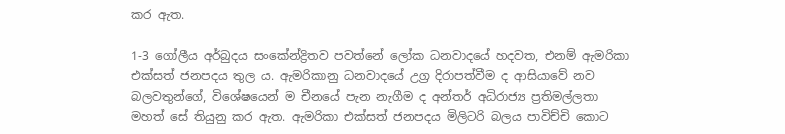කර ඇත.

1-3 ගෝලීය අර්බුදය සංකේන්ද්‍රිතව පවත්නේ ලෝක ධනවාදයේ හදවත, එනම් ඇමරිකා එක්සත් ජනපදය තුල ය. ඇමරිකානු ධනවාදයේ උග්‍ර දිරාපත්වීම ද ආසියාවේ නව බලවතුන්ගේ, විශේෂයෙන් ම චීනයේ පැන නැගීම ද අන්තර් අධිරාජ්‍ය ප්‍රතිමල්ලතා මහත් සේ තියුනු කර ඇත. ඇමරිකා එක්සත් ජනපදය මිලිටරි බලය පාවිච්චි කොට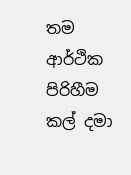තම ආර්ථික පිරිහීම කල් දමා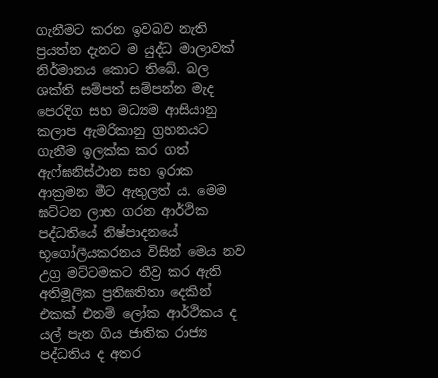ගැනීමට කරන ඉවබව නැති ප්‍රයත්න දැනට ම යුද්ධ මාලාවක් නිර්මානය කොට තිබේ. බල ශක්ති සම්පත් සම්පන්න මැද පෙරදිග සහ මධ්‍යම ආසියානු කලාප ඇමරිකානු ග්‍රහනයට ගැනීම ඉලක්ක කර ගත් ඇෆ්ඝනිස්ථාන සහ ඉරාක ආක්‍රමන මීට ඇතුලත් ය. මෙම ඝට්ටන ලාභ ගරන ආර්ථික පද්ධතියේ නිෂ්පාදනයේ භූගෝලීයකරනය විසින් මෙය නව උග්‍ර මට්ටමකට තීව්‍ර කර ඇති අතිමූලික ප්‍රතිඝතිතා දෙකින් එකක් එනම් ලෝක ආර්ථිකය ද යල් පැන ගිය ජාතික රාජ්‍ය පද්ධතිය ද අතර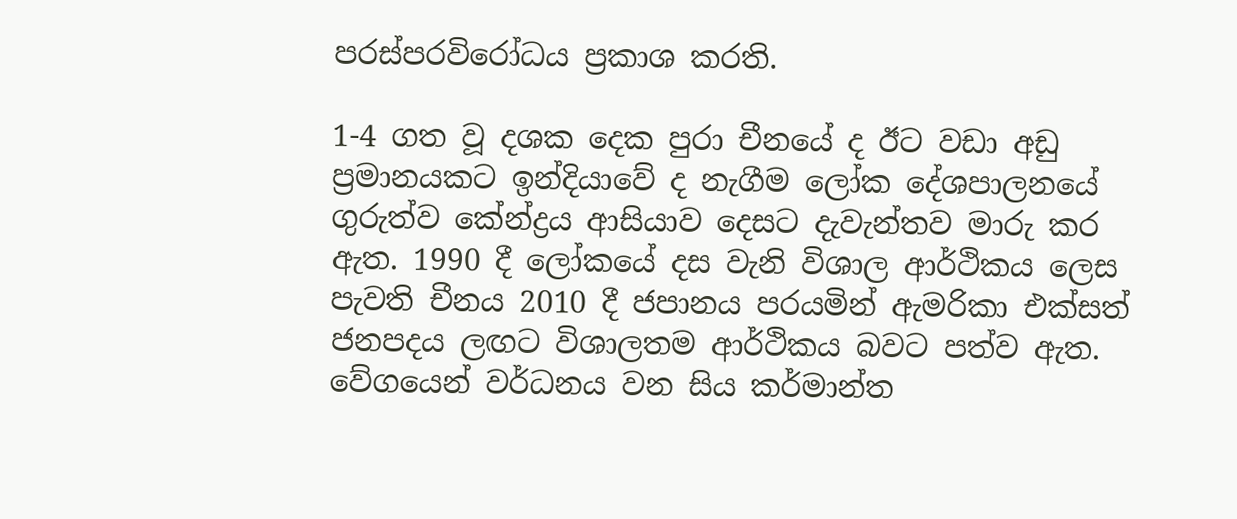පරස්පරවිරෝධය ප්‍රකාශ කරති.

1-4 ගත වූ දශක දෙක පුරා චීනයේ ද ඊට වඩා අඩු ප්‍රමානයකට ඉන්දියාවේ ද නැගීම ලෝක දේශපාලනයේ ගුරුත්ව කේන්ද්‍රය ආසියාව දෙසට දැවැන්තව මාරු කර ඇත. 1990 දී ලෝකයේ දස වැනි විශාල ආර්ථිකය ලෙස පැවති චීනය 2010 දී ජපානය පරයමින් ඇමරිකා එක්සත් ජනපදය ලඟට විශාලතම ආර්ථිකය බවට පත්ව ඇත. වේගයෙන් වර්ධනය වන සිය කර්මාන්ත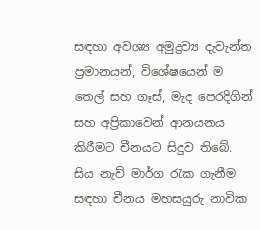සඳහා අවශ්‍ය අමුද්‍රව්‍ය දැවැන්ත ප්‍රමානයන්, විශේෂයෙන් ම තෙල් සහ ගෑස්, මැද පෙරදිගින් සහ අප්‍රිකාවෙන් ආනයනය කිරීමට චීනයට සිදුව තිබේ. සිය නැව් මාර්ග රැක ගැනීම සඳහා චීනය මහසයුරු නාවික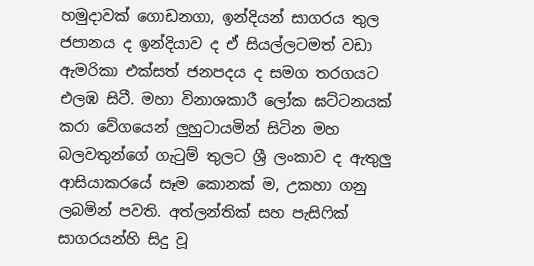හමුදාවක් ගොඩනගා, ඉන්දියන් සාගරය තුල ජපානය ද ඉන්දියාව ද ඒ සියල්ලටමත් වඩා ඇමරිකා එක්සත් ජනපදය ද සමග තරගයට එලඹ සිටී. මහා විනාශකාරී ලෝක ඝට්ටනයක් කරා වේගයෙන් ලුහුටායමින් සිටින මහ බලවතුන්ගේ ගැටුම් තුලට ශ්‍රී ලංකාව ද ඇතුලු ආසියාකරයේ සෑම කොනක් ම, උකහා ගනු ලබමින් පවති. අත්ලන්තික් සහ පැසිෆික් සාගරයන්හි සිදු වූ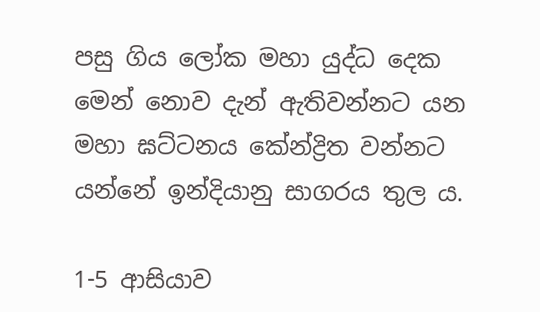පසු ගිය ලෝක මහා යුද්ධ දෙක මෙන් නොව දැන් ඇතිවන්නට යන මහා ඝට්ටනය කේන්ද්‍රිත වන්නට යන්නේ ඉන්දියානු සාගරය තුල ය.

1-5 ආසියාව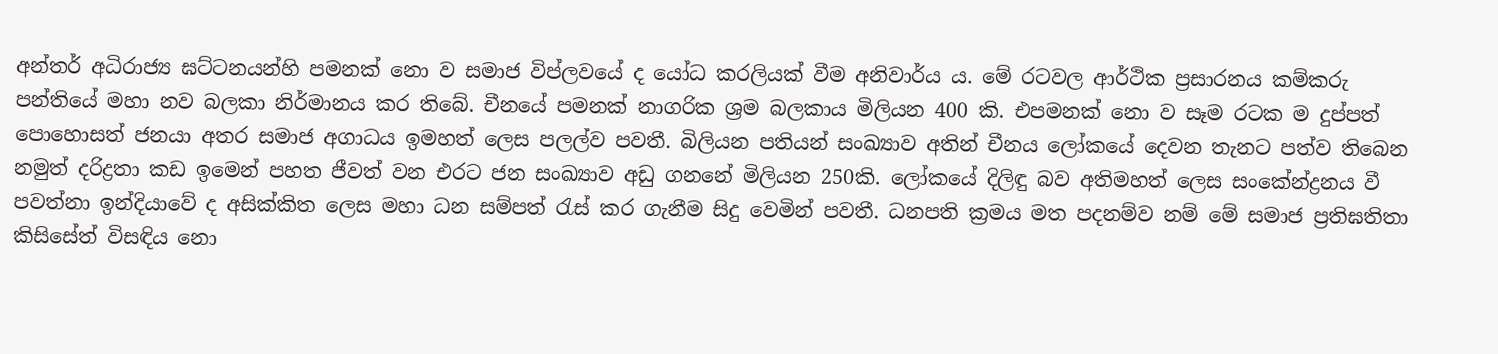අන්තර් අධිරාජ්‍ය ඝට්ටනයන්හි පමනක් නො ව සමාජ විප්ලවයේ ද යෝධ කරලියක් වීම අනිවාර්ය ය. මේ රටවල ආර්ථික ප්‍රසාරනය කම්කරු පන්තියේ මහා නව බලකා නිර්මානය කර තිබේ. චීනයේ පමනක් නාගරික ශ්‍රම බලකාය මිලියන 400 කි. එපමනක් නො ව සෑම රටක ම දුප්පත් පොහොසත් ජනයා අතර සමාජ අගාධය ඉමහත් ලෙස පලල්ව පවතී. බිලියන පතියන් සංඛ්‍යාව අතින් චීනය ලෝකයේ දෙවන තැනට පත්ව තිබෙන නමුත් දරිද්‍රතා කඩ ඉමෙන් පහත ජීවත් වන එරට ජන සංඛ්‍යාව අඩු ගනනේ මිලියන 250කි. ලෝකයේ දිලිඳු බව අතිමහත් ලෙස සංකේන්ද්‍රනය වී පවත්නා ඉන්දියාවේ ද අසික්කිත ලෙස මහා ධන සම්පත් රැස් කර ගැනීම සිදු වෙමින් පවතී. ධනපති ක්‍රමය මත පදනම්ව නම් මේ සමාජ ප්‍රතිඝතිතා කිසිසේත් විසඳිය නො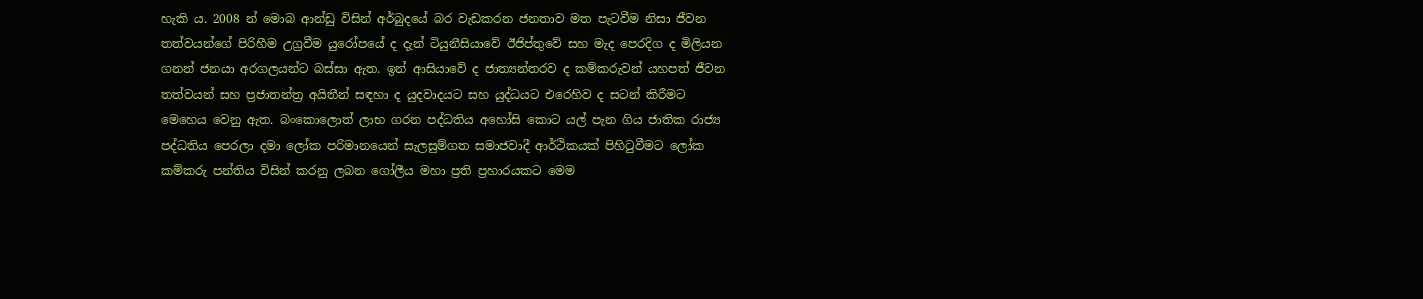හැකි ය. 2008 න් මොබ ආන්ඩු විසින් අර්බුදයේ බර වැඩකරන ජනතාව මත පැටවීම නිසා ජීවන තත්වයන්ගේ පිරිහීම උග්‍රවීම යුරෝපයේ ද දැන් ටියුනීසියාවේ ඊජිප්තුවේ සහ මැද පෙරදිග ද මිලියන ගනන් ජනයා අරගලයන්ට බස්සා ඇත. ඉන් ආසියාවේ ද ජාත්‍යන්තරව ද කම්කරුවන් යහපත් ජීවන තත්වයන් සහ ප්‍රජාතන්ත්‍ර අයිතීන් සඳහා ද යුදවාදයට සහ යුද්ධයට එරෙහිව ද සටන් කිරීමට මෙහෙය වෙනු ඇත. බංකොලොත් ලාභ ගරන පද්ධතිය අහෝසි කොට යල් පැන ගිය ජාතික රාජ්‍ය පද්ධතිය පෙරලා දමා ලෝක පරිමානයෙන් සැලසුම්ගත සමාජවාදී ආර්ථිකයක් පිහිටුවීමට ලෝක කම්කරු පන්තිය විසින් කරනු ලබන ගෝලීය මහා ප්‍රති ප්‍රහාරයකට මෙම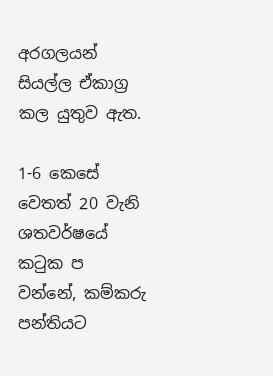අරගලයන් සියල්ල ඒකාග්‍ර කල යුතුව ඇත.

1-6 කෙසේ වෙතත් 20 වැනි ශතවර්ෂයේ කටුක ප වන්නේ, කම්කරු පන්තියට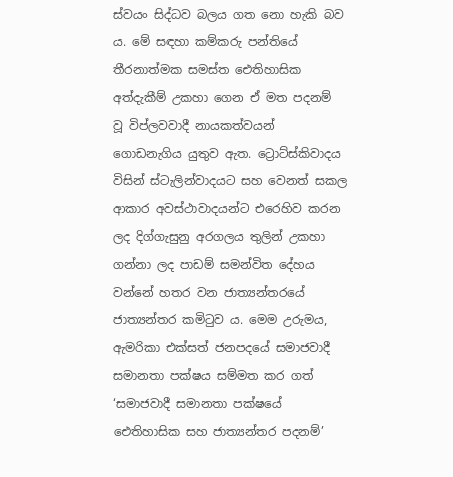ස්වයං සිද්ධව බලය ගත නො හැකි බව ය. මේ සඳහා කම්කරු පන්තියේ තීරනාත්මක සමස්ත ඓතිහාසික අත්දැකීම් උකහා ගෙන ඒ මත පදනම් වූ විප්ලවවාදී නායකත්වයන් ගොඩනැගිය යුතුව ඇත. ට්‍රොට්ස්කිවාදය විසින් ස්ටැලින්වාදයට සහ වෙනත් සකල ආකාර අවස්ථාවාදයන්ට එරෙහිව කරන ලද දිග්ගැසුනු අරගලය තුලින් උකහා ගන්නා ලද පාඩම් සමන්විත දේහය වන්නේ හතර වන ජාත්‍යන්තරයේ ජාත්‍යන්තර කමිටුව ය. මෙම උරුමය, ඇමරිකා එක්සත් ජනපදයේ සමාජවාදී සමානතා පක්ෂය සම්මත කර ගත් ‘සමාජවාදී සමානතා පක්ෂයේ ඓතිහාසික සහ ජාත්‍යන්තර පදනම්’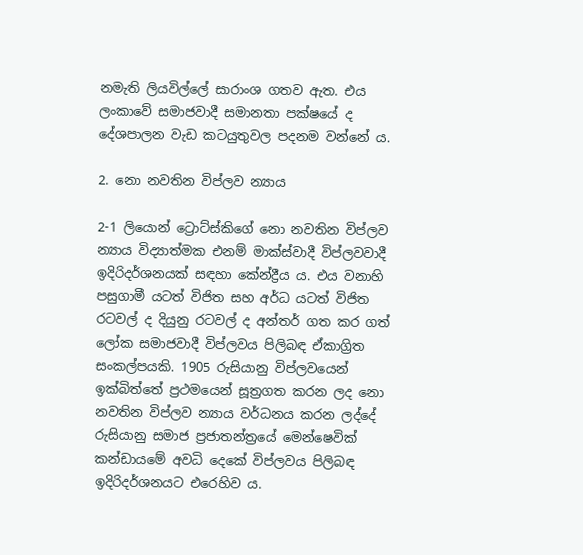නමැති ලියවිල්ලේ සාරාංශ ගතව ඇත. එය ලංකාවේ සමාජවාදී සමානතා පක්ෂයේ ද දේශපාලන වැඩ කටයුතුවල පදනම වන්නේ ය.

2. නො නවතින විප්ලව න්‍යාය

2-1 ලියොන් ට්‍රොට්ස්කිගේ නො නවතින විප්ලව න්‍යාය විද්‍යාත්මක එනම් මාක්ස්වාදී විප්ලවවාදී ඉදිරිදර්ශනයක් සඳහා කේන්ද්‍රීය ය. එය වනාහි පසුගාමී යටත් විජිත සහ අර්ධ යටත් විජිත රටවල් ද දියුනු රටවල් ද අන්තර් ගත කර ගත් ලෝක සමාජවාදී විප්ලවය පිලිබඳ ඒකාග්‍රිත සංකල්පයකි. 1905 රුසියානු විප්ලවයෙන් ඉක්බිත්තේ ප්‍රථමයෙන් සූත්‍රගත කරන ලද නො නවතින විප්ලව න්‍යාය වර්ධනය කරන ලද්දේ රුසියානු සමාජ ප්‍රජාතන්ත්‍රයේ මෙන්ෂෙවික් කන්ඩායමේ අවධි දෙකේ විප්ලවය පිලිබඳ ඉදිරිදර්ශනයට එරෙහිව ය.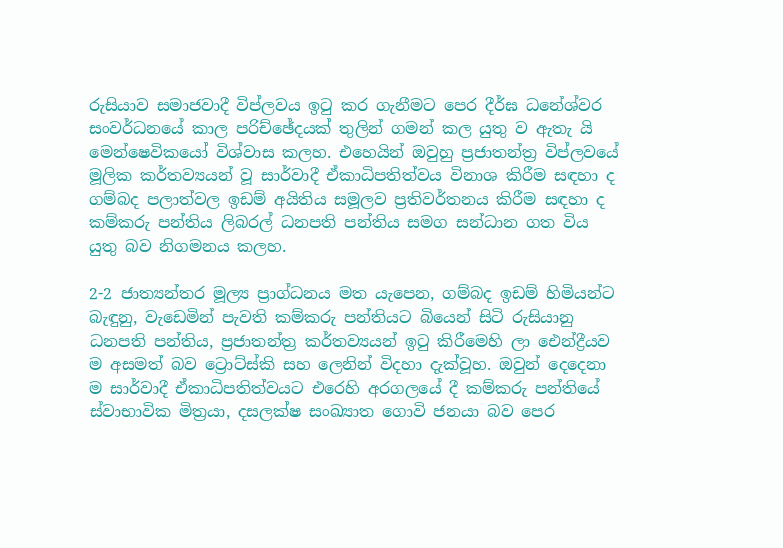රුසියාව සමාජවාදී විප්ලවය ඉටු කර ගැනීමට පෙර දීර්ඝ ධනේශ්වර සංවර්ධනයේ කාල පරිච්ඡේදයක් තුලින් ගමන් කල යුතු ව ඇතැ යි මෙන්ෂෙවිකයෝ විශ්වාස කලහ. එහෙයින් ඔවුහු ප්‍රජාතන්ත්‍ර විප්ලවයේ මූලික කර්තව්‍යයන් වූ සාර්වාදී ඒකාධිපතිත්වය විනාශ කිරීම සඳහා ද ගම්බද පලාත්වල ඉඩම් අයිතිය සමූලව ප්‍රතිවර්තනය කිරීම සඳහා ද කම්කරු පන්තිය ලිබරල් ධනපති පන්තිය සමග සන්ධාන ගත විය යුතු බව නිගමනය කලහ.

2-2 ජාත්‍යන්තර මූල්‍ය ප්‍රාග්ධනය මත යැපෙන, ගම්බද ඉඩම් හිමියන්ට බැඳුනු, වැඩෙමින් පැවති කම්කරු පන්තියට බියෙන් සිටි රුසියානු ධනපති පන්තිය, ප්‍රජාතන්ත්‍ර කර්තව්‍යයන් ඉටු කිරීමෙහි ලා ඓන්ද්‍රීයව ම අසමත් බව ට්‍රොට්ස්කි සහ ලෙනින් විදහා දැක්වූහ. ඔවුන් දෙදෙනා ම සාර්වාදී ඒකාධිපතිත්වයට එරෙහි අරගලයේ දී කම්කරු පන්තියේ ස්වාභාවික මිත්‍රයා, දසලක්ෂ සංඛ්‍යාත ගොවි ජනයා බව පෙර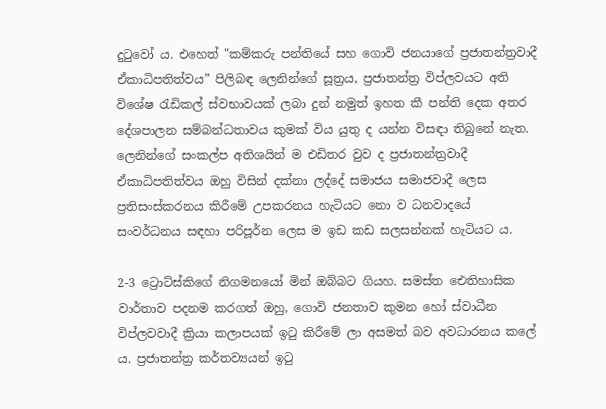දුටුවෝ ය. එහෙත් "කම්කරු පන්තියේ සහ ගොවි ජනයාගේ ප්‍රජාතන්ත්‍රවාදී ඒකාධිපතිත්වය” පිලිබඳ ලෙනින්ගේ සූත්‍රය, ප්‍රජාතන්ත්‍ර විප්ලවයට අති විශේෂ රැඩිකල් ස්වභාවයක් ලබා දුන් නමුත් ඉහත කී පන්ති දෙක අතර දේශපාලන සම්බන්ධතාවය කුමක් විය යුතු ද යන්න විසඳා තිබුනේ නැත. ලෙනින්ගේ සංකල්ප අතිශයින් ම එඩිතර වුව ද ප්‍රජාතන්ත්‍රවාදී ඒකාධිපතිත්වය ඔහු විසින් දක්නා ලද්දේ සමාජය සමාජවාදී ලෙස ප්‍රතිසංස්කරනය කිරීමේ උපකරනය හැටියට නො ව ධනවාදයේ සංවර්ධනය සඳහා පරිපූර්න ලෙස ම ඉඩ කඩ සලසන්නක් හැටියට ය.

2-3 ට්‍රොට්ස්කිගේ නිගමනයෝ මින් ඔබ්බට ගියහ. සමස්ත ඓතිහාසික වාර්තාව පදනම කරගත් ඔහු, ගොවි ජනතාව කුමන හෝ ස්වාධීන විප්ලවවාදී ක්‍රියා කලාපයක් ඉටු කිරීමේ ලා අසමත් බව අවධාරනය කලේ ය. ප්‍රජාතන්ත්‍ර කර්තව්‍යයන් ඉටු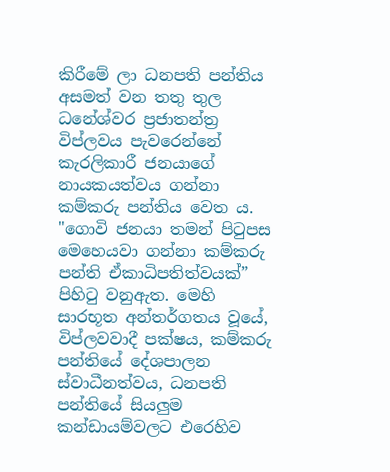කිරීමේ ලා ධනපති පන්තිය අසමත් වන තතු තුල ධනේශ්වර ප්‍රජාතන්ත්‍ර විප්ලවය පැවරෙන්නේ කැරලිකාරී ජනයාගේ නායකයත්වය ගන්නා කම්කරු පන්තිය වෙත ය. "ගොවි ජනයා තමන් පිටුපස මෙහෙයවා ගන්නා කම්කරු පන්ති ඒකාධිපතිත්වයක්” පිහිටු වනුඇත. මෙහි සාරභූත අන්තර්ගතය වූයේ, විප්ලවවාදී පක්ෂය, කම්කරු පන්තියේ දේශපාලන ස්වාධීනත්වය, ධනපති පන්තියේ සියලුම කන්ඩායම්වලට එරෙහිව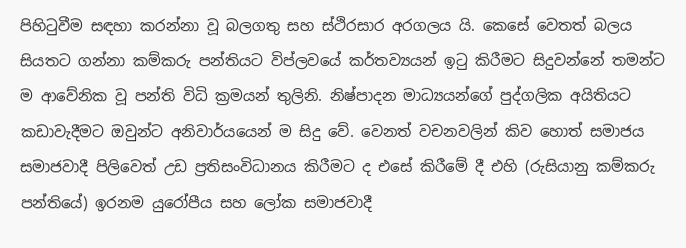පිහිටුවීම සඳහා කරන්නා වූ බලගතු සහ ස්ථිරසාර අරගලය යි. කෙසේ වෙතත් බලය සියතට ගන්නා කම්කරු පන්තියට විප්ලවයේ කර්තව්‍යයන් ඉටු කිරීමට සිදුවන්නේ තමන්ට ම ආවේනික වූ පන්ති විධි ක්‍රමයන් තුලිනි. නිෂ්පාදන මාධ්‍යයන්ගේ පුද්ගලික අයිතියට කඩාවැදීමට ඔවුන්ට අනිවාර්යයෙන් ම සිදු වේ. වෙනත් වචනවලින් කිව හොත් සමාජය සමාජවාදී පිලිවෙත් උඩ ප්‍රතිසංවිධානය කිරීමට ද එසේ කිරීමේ දී එහි (රුසියානු කම්කරු පන්තියේ) ඉරනම යුරෝපීය සහ ලෝක සමාජවාදී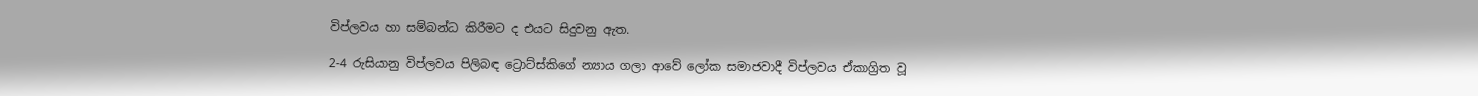විප්ලවය හා සම්බන්ධ කිරීමට ද එයට සිදුවනු ඇත.

2-4 රුසියානු විප්ලවය පිලිබඳ ට්‍රොට්ස්කිගේ න්‍යාය ගලා ආවේ ලෝක සමාජවාදී විප්ලවය ඒකාග්‍රිත වූ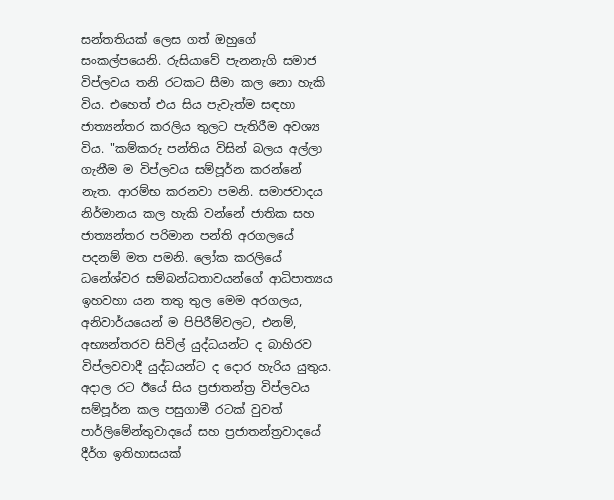සන්තතියක් ලෙස ගත් ඔහුගේ සංකල්පයෙනි. රුසියාවේ පැනනැගි සමාජ විප්ලවය තනි රටකට සීමා කල නො හැකි විය. එහෙත් එය සිය පැවැත්ම සඳහා ජාත්‍යන්තර කරලිය තුලට පැතිරීම අවශ්‍ය විය. "කම්කරු පන්තිය විසින් බලය අල්ලා ගැනීම ම විප්ලවය සම්පූර්න කරන්නේ නැත. ආරම්භ කරනවා පමනි. සමාජවාදය නිර්මානය කල හැකි වන්නේ ජාතික සහ ජාත්‍යන්තර පරිමාන පන්ති අරගලයේ පදනම් මත පමනි. ලෝක කරලියේ ධනේශ්වර සම්බන්ධතාවයන්ගේ ආධිපාත්‍යය ඉහවහා යන තතු තුල මෙම අරගලය, අනිවාර්යයෙන් ම පිපිරීම්වලට, එනම්, අභ්‍යන්තරව සිවිල් යුද්ධයන්ට ද බාහිරව විප්ලවවාදී යුද්ධයන්ට ද දොර හැරිය යුතුය. අදාල රට ඊයේ සිය ප්‍රජාතන්ත්‍ර විප්ලවය සම්පූර්න කල පසුගාමී රටක් වුවත් පාර්ලිමේන්තුවාදයේ සහ ප්‍රජාතන්ත්‍රවාදයේ දීර්ග ඉතිහාසයක්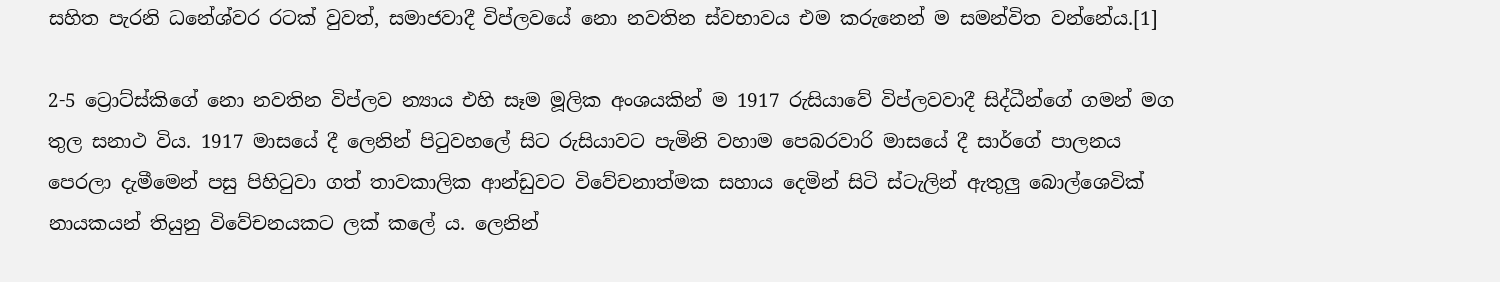සහිත පැරනි ධනේශ්වර රටක් වුවත්, සමාජවාදී විප්ලවයේ නො නවතින ස්වභාවය එම කරුනෙන් ම සමන්විත වන්නේය.[1]

2-5 ට්‍රොට්ස්කිගේ නො නවතින විප්ලව න්‍යාය එහි සෑම මූලික අංශයකින් ම 1917 රුසියාවේ විප්ලවවාදී සිද්ධීන්ගේ ගමන් මග තුල සනාථ විය. 1917 මාසයේ දී ලෙනින් පිටුවහලේ සිට රුසියාවට පැමිනි වහාම පෙබරවාරි මාසයේ දී සාර්ගේ පාලනය පෙරලා දැමීමෙන් පසු පිහිටුවා ගත් තාවකාලික ආන්ඩුවට විවේචනාත්මක සහාය දෙමින් සිටි ස්ටැලින් ඇතුලු බොල්ශෙවික් නායකයන් තියුනු විවේචනයකට ලක් කලේ ය. ලෙනින්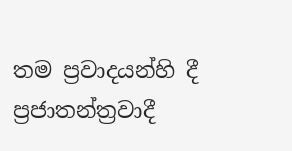තම ප්‍රවාදයන්හි දී ප්‍රජාතන්ත්‍රවාදී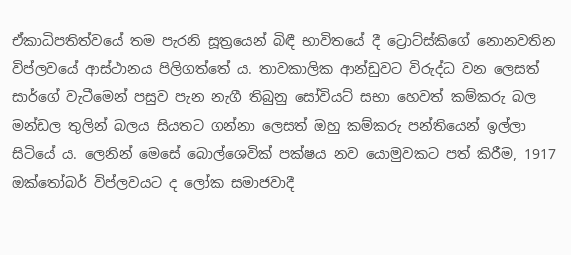ඒකාධිපතිත්වයේ තම පැරනි සූත්‍රයෙන් බිඳී භාවිතයේ දී ට්‍රොට්ස්කිගේ නොනවතින විප්ලවයේ ආස්ථානය පිලිගත්තේ ය. තාවකාලික ආන්ඩුවට විරුද්ධ වන ලෙසත් සාර්ගේ වැටීමෙන් පසුව පැන නැගී තිබුනු සෝවියට් සභා හෙවත් කම්කරු බල මන්ඩල තුලින් බලය සියතට ගන්නා ලෙසත් ඔහු කම්කරු පන්තියෙන් ඉල්ලා සිටියේ ය. ලෙනින් මෙසේ බොල්ශෙවික් පක්ෂය නව යොමුවකට පත් කිරීම, 1917 ඔක්තෝබර් විප්ලවයට ද ලෝක සමාජවාදී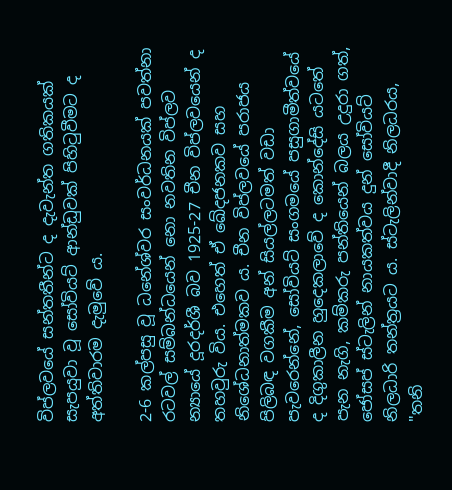විප්ලවයේ සන්තතීන්ට ද දැවැන්ත ගතිකයක් සැපයුවා වූ සෝවියට් ආන්ඩුවක් පිහිටුවීමට ද අත්තිවාරම දැමුවේ ය.

2-6 කල්පසු වූ ධනේශ්වර සංවර්ධනයක් පවත්නා රටවල් සම්බන්ධයෙන් නො නවතින විප්ලව න්‍යායේ දූරදර්ශී බව 1925-27 චීන විප්ලවයෙන් ද තහවුරු විය. එහෙත් ඒ ඛේදජනකව සහ නිශේධනාත්මකව ය. චීන විප්ලවයේ පරාජය පිලිබඳ වගකීම අන් සියල්ලටමත් වඩා පැවරෙන්නේ, සෝවියට් සංගමයේ පසුගාමීත්වයේ ද දිගුකාලීන හුදෙකලාවේ ද කොන්දේසි යටතේ පැන නැගි, කම්කරු පන්තියෙන් බලය උදුරා ගත්, ජෝසප් ස්ටැලින් නායකත්වය දුන් සෝවියට් නිලධාරි තන්ත්‍රයට ය. ස්ටැලින්වාදී නිලධරය, "තනි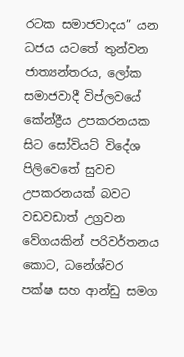රටක සමාජවාදය” යන ධජය යටතේ තුන්වන ජාත්‍යන්තරය, ලෝක සමාජවාදී විප්ලවයේ කේන්ද්‍රීය උපකරනයක සිට සෝවියට් විදේශ පිලිවෙතේ සුවච උපකරනයක් බවට වඩවඩාත් උග්‍රවන වේගයකින් පරිවර්තනය කොට, ධනේශ්වර පක්ෂ සහ ආන්ඩු සමග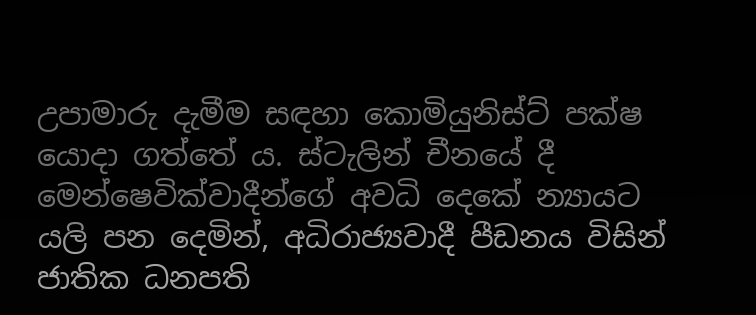උපාමාරු දැමීම සඳහා කොමියුනිස්ට් පක්ෂ යොදා ගත්තේ ය. ස්ටැලින් චීනයේ දී මෙන්ෂෙවික්වාදීන්ගේ අවධි දෙකේ න්‍යායට යලි පන දෙමින්, අධිරාජ්‍යවාදී පීඩනය විසින් ජාතික ධනපති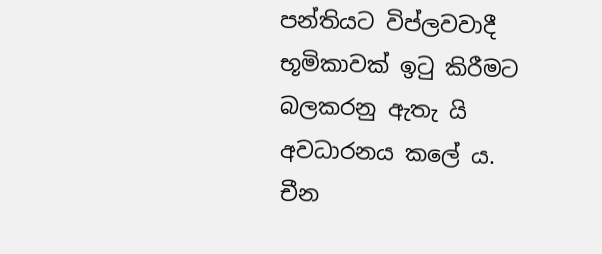පන්තියට විප්ලවවාදී භූමිකාවක් ඉටු කිරීමට බලකරනු ඇතැ යි අවධාරනය කලේ ය. චීන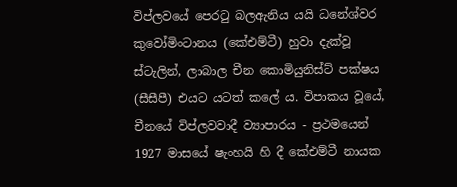විප්ලවයේ පෙරටු බලඇනිය යයි ධනේශ්වර කුවෝමිංටානය (කේඑම්ටී) හුවා දැක්වූ ස්ටැලින්, ලාබාල චීන කොමියුනිස්ට් පක්ෂය (සීසීපී) එයට යටත් කලේ ය. විපාකය වූයේ, චීනයේ විප්ලවවාදී ව්‍යාපාරය - ප්‍රථමයෙන් 1927 මාසයේ ෂැංහයි හි දී කේඑම්ටී නායක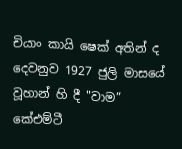චියාං කායි ෂෙක් අතින් ද දෙවනුව 1927 ජුලි මාසයේ වූහාන් හි දී "වාම” කේඑම්ටී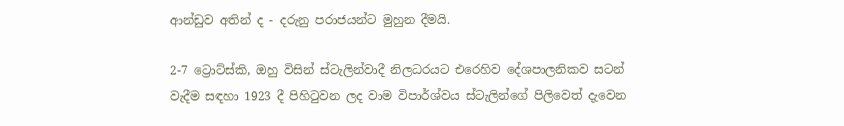ආන්ඩුව අතින් ද - දරුනු පරාජයන්ට මුහුන දීමයි.

2-7 ට්‍රොට්ස්කි, ඔහු විසින් ස්ටැලින්වාදී නිලධරයට එරෙහිව දේශපාලනිකව සටන් වැදීම සඳහා 1923 දී පිහිටුවන ලද වාම විපාර්ශ්වය ස්ටැලින්ගේ පිලිවෙත් දැවෙන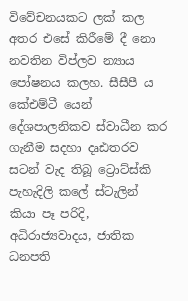විවේචනයකට ලක් කල අතර එසේ කිරීමේ දී නො නවතින විප්ලව න්‍යාය පෝෂනය කලහ. සීසීපී ය කේඑම්ටී යෙන් දේශපාලනිකව ස්වාධීන කර ගැනීම සදහා දෘඪතරව සටන් වැද තිබූ ට්‍රොට්ස්කි පැහැදිලි කලේ ස්ටැලින් කියා පෑ පරිදි, අධිරාජ්‍යවාදය, ජාතික ධනපති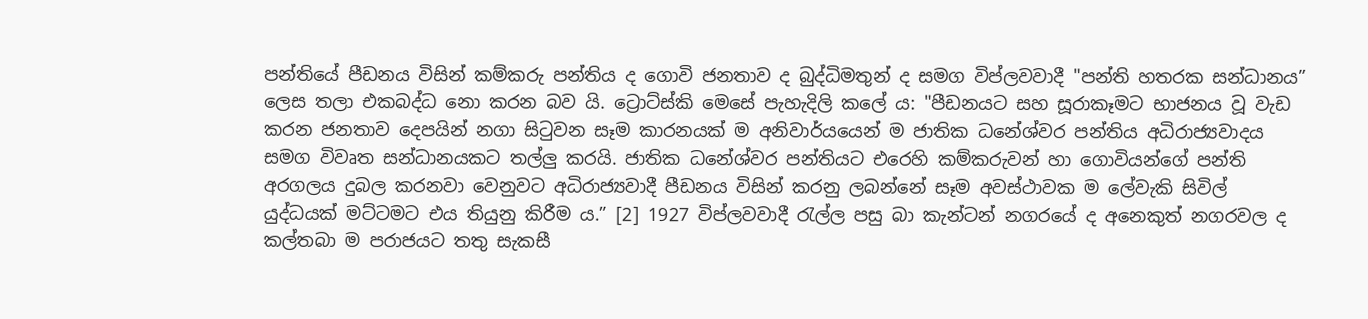පන්තියේ පීඩනය විසින් කම්කරු පන්තිය ද ගොවි ජනතාව ද බුද්ධිමතුන් ද සමග විප්ලවවාදී "පන්ති හතරක සන්ධානය” ලෙස තලා එකබද්ධ නො කරන බව යි. ට්‍රොට්ස්කි මෙසේ පැහැදිලි කලේ ය: "පීඩනයට සහ සූරාකෑමට භාජනය වූ වැඩ කරන ජනතාව දෙපයින් නගා සිටුවන සෑම කාරනයක් ම අනිවාර්යයෙන් ම ජාතික ධනේශ්වර පන්තිය අධිරාජ්‍යවාදය සමග විවෘත සන්ධානයකට තල්ලු කරයි. ජාතික ධනේශ්වර පන්තියට එරෙහි කම්කරුවන් හා ගොවියන්ගේ පන්ති අරගලය දුබල කරනවා වෙනුවට අධිරාජ්‍යවාදී පීඩනය විසින් කරනු ලබන්නේ සෑම අවස්ථාවක ම ලේවැකි සිවිල් යුද්ධයක් මට්ටමට එය තියුනු කිරීම ය.” [2] 1927 විප්ලවවාදී රැල්ල පසු බා කැන්ටන් නගරයේ ද අනෙකුත් නගරවල ද කල්තබා ම පරාජයට තතු සැකසී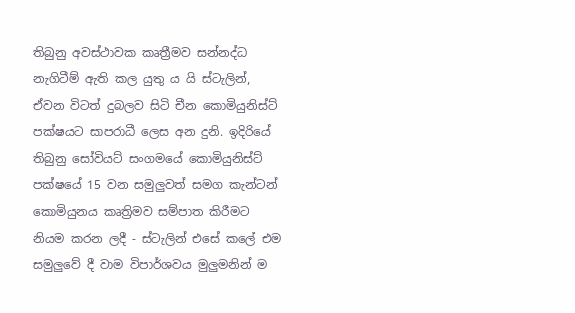තිබුනු අවස්ථාවක කෘත්‍රීමව සන්නද්ධ නැගිටීම් ඇති කල යුතු ය යි ස්ටැලින්, ඒවන විටත් දුබලව සිටි චීන කොමියුනිස්ට් පක්ෂයට සාපරාධී ලෙස අන දුනි. ඉදිරියේ තිබුනු සෝවියට් සංගමයේ කොමියුනිස්ට් පක්ෂයේ 15 වන සමුලුවත් සමග කැන්ටන් කොමියුනය කෘත්‍රිමව සම්පාත කිරීමට නියම කරන ලදී - ස්ටැලින් එසේ කලේ එම සමුලුවේ දී වාම විපාර්ශවය මුලුමනින් ම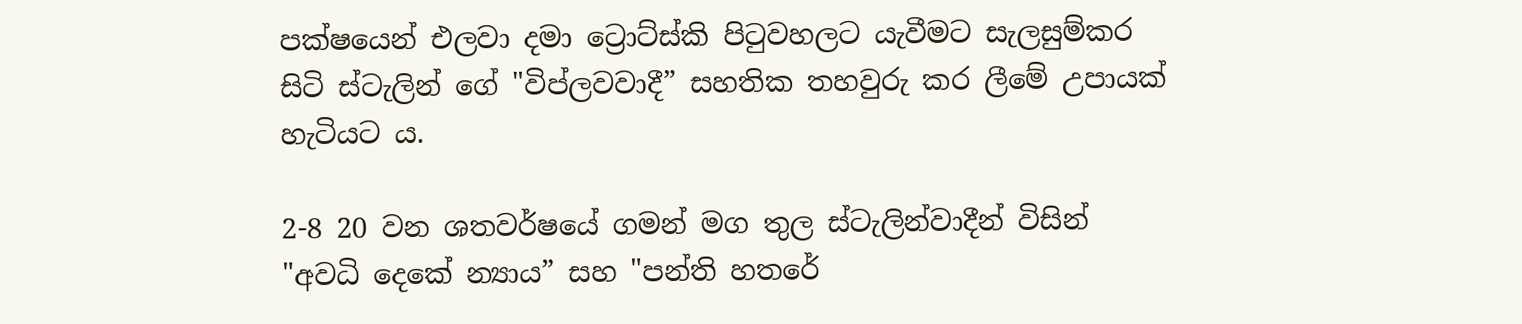පක්ෂයෙන් එලවා දමා ට්‍රොට්ස්කි පිටුවහලට යැවීමට සැලසුම්කර සිටි ස්ටැලින් ගේ "විප්ලවවාදී” සහතික තහවුරු කර ලීමේ උපායක් හැටියට ය.

2-8 20 වන ශතවර්ෂයේ ගමන් මග තුල ස්ටැලින්වාදීන් විසින් "අවධි දෙකේ න්‍යාය” සහ "පන්ති හතරේ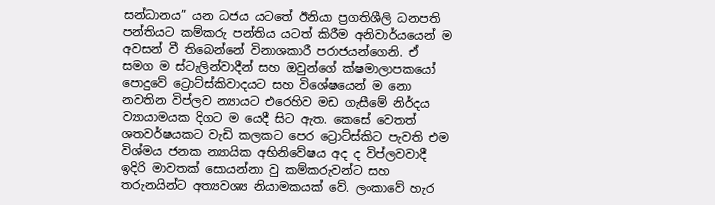සන්ධානය” යන ධජය යටතේ ඊනියා ප්‍රගතිශීලි ධනපති පන්තියට කම්කරු පන්තිය යටත් කිරීම අනිවාර්යයෙන් ම අවසන් වී තිබෙන්නේ විනාශකාරී පරාජයන්ගෙනි. ඒ සමග ම ස්ටැලින්වාදීන් සහ ඔවුන්ගේ ක්ෂමාලාපකයෝ පොදුවේ ට්‍රොට්ස්කිවාදයට සහ විශේෂයෙන් ම නො නවතින විප්ලව න්‍යායට එරෙහිව මඩ ගැසීමේ නිර්දය ව්‍යායාමයක දිගට ම යෙදී සිට ඇත. කෙසේ වෙතත් ශතවර්ෂයකට වැඩි කලකට පෙර ට්‍රොට්ස්කිට පැවති එම විශ්මය ජනක න්‍යායික අභිනිවේෂය අද ද විප්ලවවාදී ඉදිරි මාවතක් සොයන්නා වු කම්කරුවන්ට සහ තරුනයින්ට අත්‍යවශ්‍ය නියාමකයක් වේ. ලංකාවේ හැර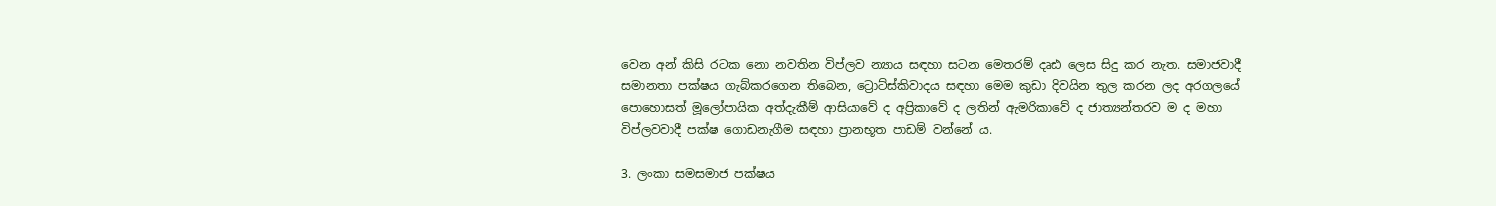වෙන අන් කිසි රටක නො නවතින විප්ලව න්‍යාය සඳහා සටන මෙතරම් දෘඪ ලෙස සිදු කර නැත. සමාජවාදී සමානතා පක්ෂය ගැබ්කරගෙන තිබෙන, ට්‍රොට්ස්කිවාදය සඳහා මෙම කුඩා දිවයින තුල කරන ලද අරගලයේ පොහොසත් මූලෝපායික අත්දැකීම් ආසියාවේ ද අප්‍රිකාවේ ද ලතින් ඇමරිකාවේ ද ජාත්‍යන්තරව ම ද මහා විප්ලවවාදී පක්ෂ ගොඩනැගීම සඳහා ප්‍රානභූත පාඩම් වන්නේ ය.

3. ලංකා සමසමාජ පක්ෂය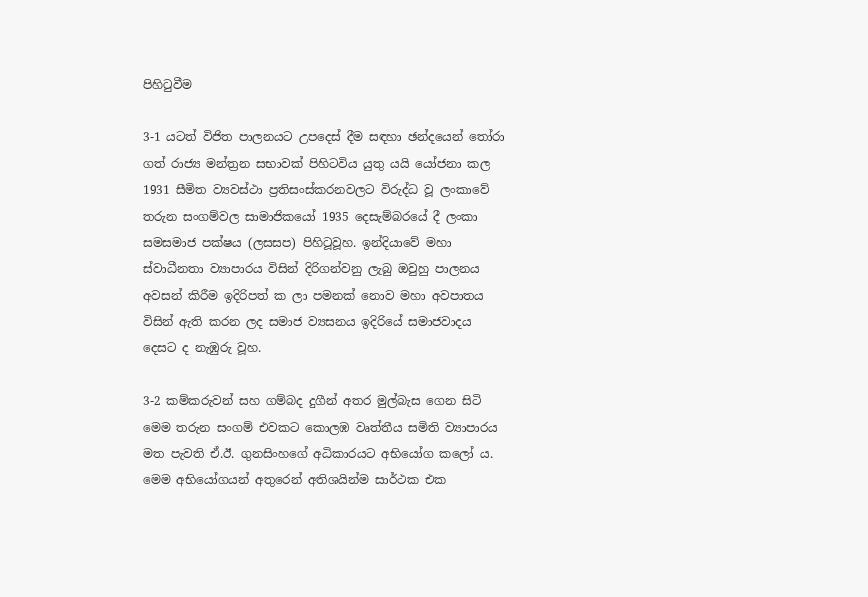පිහිටුවීම

3-1 යටත් විජිත පාලනයට උපදෙස් දීම සඳහා ඡන්දයෙන් තෝරා ගත් රාජ්‍ය මන්ත්‍රන සභාවක් පිහිටවිය යුතු යයි යෝජනා කල 1931 සීමිත ව්‍යවස්ථා ප්‍රතිසංස්කරනවලට විරුද්ධ වූ ලංකාවේ තරුන සංගම්වල සාමාජිකයෝ 1935 දෙසැම්බරයේ දී ලංකා සමසමාජ පක්ෂය (ලසසප) පිහිටූවූහ. ඉන්දියාවේ මහා ස්වාධීනතා ව්‍යාපාරය විසින් දිරිගන්වනු ලැබු ඔවුහු පාලනය අවසන් කිරීම ඉදිරිපත් ක ලා පමනක් නොව මහා අවපාතය විසින් ඇති කරන ලද සමාජ ව්‍යසනය ඉදිරියේ සමාජවාදය දෙසට ද නැඹුරු වූහ.

3-2 කම්කරුවන් සහ ගම්බද දුගීන් අතර මුල්බැස ගෙන සිටි මෙම තරුන සංගම් එවකට කොලඹ වෘත්තීය සමිති ව්‍යාපාරය මත පැවති ඒ.ඊ. ගුනසිංහගේ අධිකාරයට අභියෝග කලෝ ය. මෙම අභියෝගයන් අතුරෙන් අතිශයින්ම සාර්ථක එක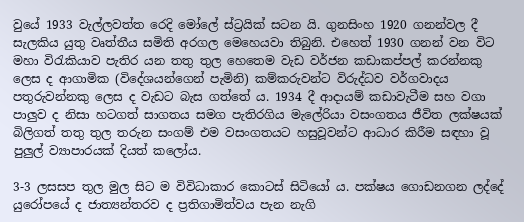වුයේ 1933 වැල්ලවත්ත රෙදි මෝලේ ස්ට්‍රයික් සටන යි. ගුනසිංහ 1920 ගනන්වල දී සැලකිය යුතු වෘත්තීය සමිති අරගල මෙහෙයවා තිබුනි. එහෙත් 1930 ගනන් වන විට මහා විරැකියාව පැතිර යන තතු තුල හෙතෙම වැඩ වර්ජන කඩාකප්පල් කරන්නකු ලෙස ද ආගාමික (විදේශයන්ගෙන් පැමිනි) කම්කරුවන්ට විරුද්ධව වර්ගවාදය පතුරුවන්නකු ලෙස ද වැඩට බැස ගත්තේ ය. 1934 දී ආදායම් කඩාවැටීම සහ වගා පාලුව ද නිසා හටගත් සාගතය සමග පැතිරගිය මැලේරියා වසංගතය ජීවිත ලක්ෂයක් බිලිගත් තතු තුල තරුන සංගම් එම වසංගතයට හසුවූවන්ට ආධාර කිරීම සඳහා වූ පුලුල් ව්‍යාපාරයක් දියත් කලෝය.

3-3 ලසසප තුල මුල සිට ම විවිධාකාර කොටස් සිටියෝ ය. පක්ෂය ගොඩනගන ලද්දේ යුරෝපයේ ද ජාත්‍යන්තරව ද ප්‍රතිගාමිත්වය පැන නැගි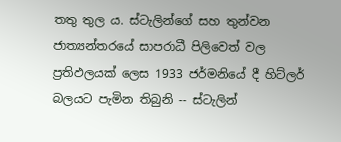තතු තුල ය. ස්ටැලින්ගේ සහ තුන්වන ජාත්‍යන්තරයේ සාපරාධී පිලිවෙත් වල ප්‍රතිඵලයක් ලෙස 1933 ජර්මනියේ දී හිට්ලර් බලයට පැමින තිබුනි -- ස්ටැලින්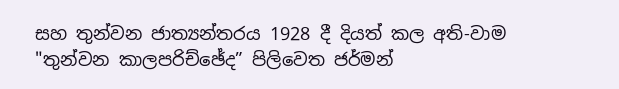සහ තුන්වන ජාත්‍යන්තරය 1928 දී දියත් කල අති-වාම "තුන්වන කාලපරිච්ඡේද” පිලිවෙත ජර්මන්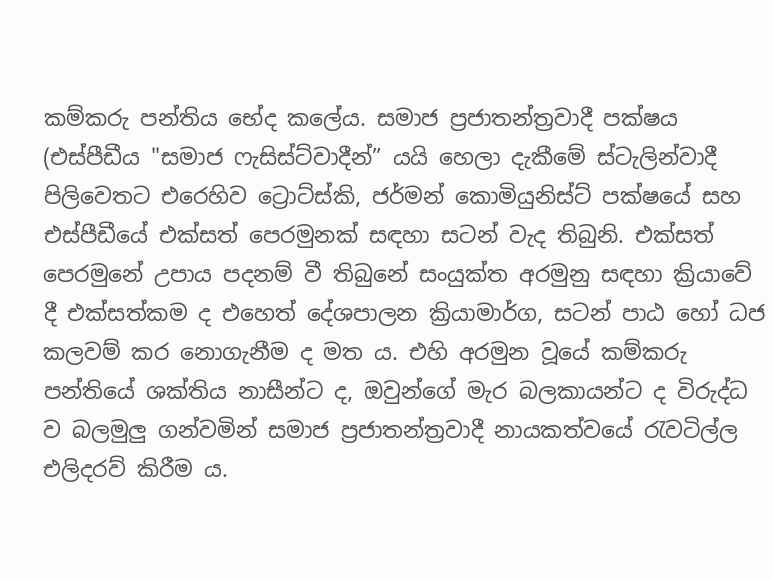කම්කරු පන්තිය භේද කලේය. සමාජ ප්‍රජාතන්ත්‍රවාදී පක්ෂය (එස්පීඩීය "සමාජ ෆැසිස්ට්වාදීන්” යයි හෙලා දැකීමේ ස්ටැලින්වාදී පිලිවෙතට එරෙහිව ට්‍රොට්ස්කි, ජර්මන් කොමියුනිස්ට් පක්ෂයේ සහ එස්පීඩීයේ එක්සත් පෙරමුනක් සඳහා සටන් වැද තිබුනි. එක්සත් පෙරමුනේ උපාය පදනම් වී තිබුනේ සංයුක්ත අරමුනු සඳහා ක්‍රියාවේ දී එක්සත්කම ද එහෙත් දේශපාලන ක්‍රියාමාර්ග, සටන් පාඨ හෝ ධජ කලවම් කර නොගැනීම ද මත ය. එහි අරමුන වූයේ කම්කරු පන්තියේ ශක්තිය නාසීන්ට ද, ඔවුන්ගේ මැර බලකායන්ට ද විරුද්ධ ව බලමුලු ගන්වමින් සමාජ ප්‍රජාතන්ත්‍රවාදී නායකත්වයේ රැවටිල්ල එලිදරව් කිරීම ය.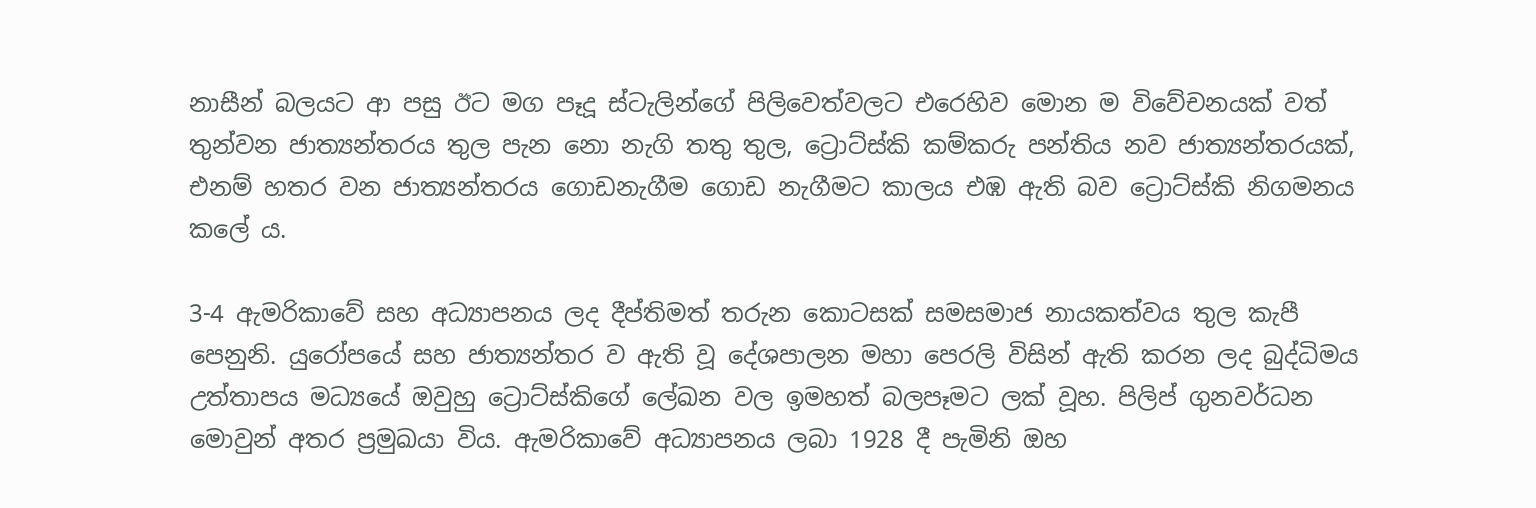නාසීන් බලයට ආ පසු ඊට මග පෑදූ ස්ටැලින්ගේ පිලිවෙත්වලට එරෙහිව මොන ම විවේචනයක් වත් තුන්වන ජාත්‍යන්තරය තුල පැන නො නැගි තතු තුල, ට්‍රොට්ස්කි කම්කරු පන්තිය නව ජාත්‍යන්තරයක්, එනම් හතර වන ජාත්‍යන්තරය ගොඩනැගීම ගොඩ නැගීමට කාලය එඹ ඇති බව ට්‍රොට්ස්කි නිගමනය කලේ ය.

3-4 ඇමරිකාවේ සහ අධ්‍යාපනය ලද දීප්තිමත් තරුන කොටසක් සමසමාජ නායකත්වය තුල කැපී පෙනුනි. යුරෝපයේ සහ ජාත්‍යන්තර ව ඇති වූ දේශපාලන මහා පෙරලි විසින් ඇති කරන ලද බුද්ධිමය උත්තාපය මධ්‍යයේ ඔවුහු ට්‍රොට්ස්කිගේ ලේඛන වල ඉමහත් බලපෑමට ලක් වූහ. පිලිප් ගුනවර්ධන මොවුන් අතර ප්‍රමුඛයා විය. ඇමරිකාවේ අධ්‍යාපනය ලබා 1928 දී පැමිනි ඔහ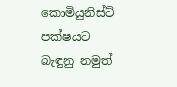කොමියුනිස්ට් පක්ෂයට බැඳුනු නමුත්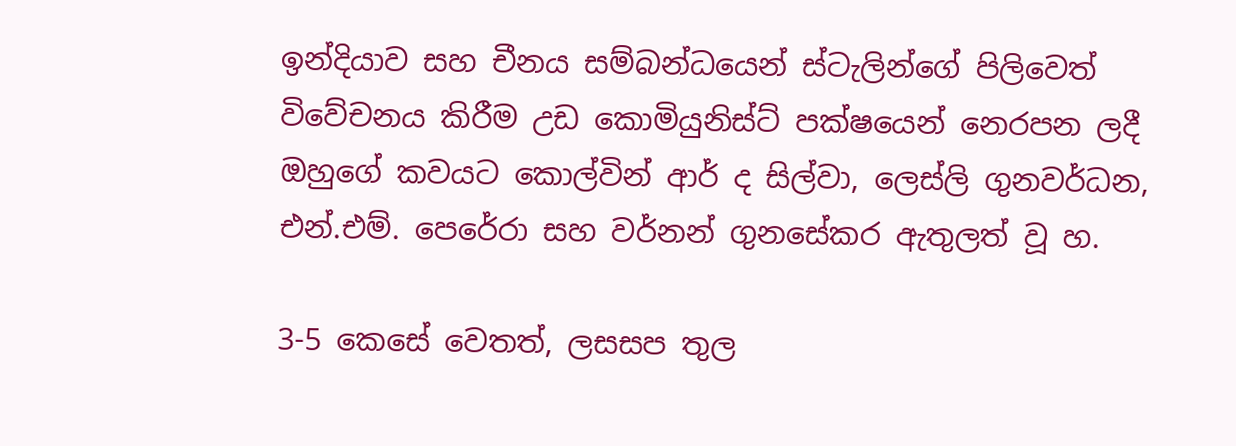ඉන්දියාව සහ චීනය සම්බන්ධයෙන් ස්ටැලින්ගේ පිලිවෙත් විවේචනය කිරීම උඩ කොමියුනිස්ට් පක්ෂයෙන් නෙරපන ලදී ඔහුගේ කවයට කොල්වින් ආර් ද සිල්වා, ලෙස්ලි ගුනවර්ධන, එන්.එම්. පෙරේරා සහ වර්නන් ගුනසේකර ඇතුලත් වූ හ.

3-5 කෙසේ වෙතත්, ලසසප තුල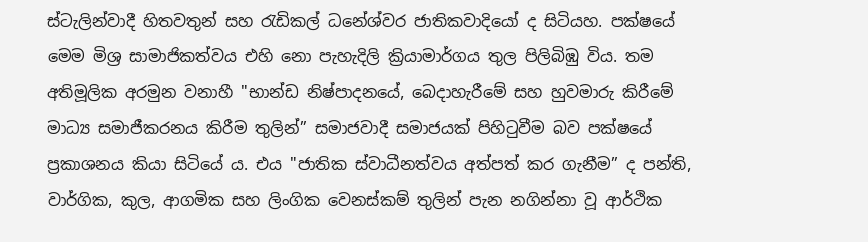ස්ටැලින්වාදී හිතවතුන් සහ රැඩිකල් ධනේශ්වර ජාතිකවාදියෝ ද සිටියහ. පක්ෂයේ මෙම මිශ්‍ර සාමාජිකත්වය එහි නො පැහැදිලි ක්‍රියාමාර්ගය තුල පිලිබිඹු විය. තම අතිමූලික අරමුන වනාහී "භාන්ඩ නිෂ්පාදනයේ, බෙදාහැරීමේ සහ හුවමාරු කිරීමේ මාධ්‍ය සමාජීකරනය කිරීම තුලින්” සමාජවාදී සමාජයක් පිහිටුවීම බව පක්ෂයේ ප්‍රකාශනය කියා සිටියේ ය. එය "ජාතික ස්වාධීනත්වය අත්පත් කර ගැනීම” ද පන්ති, වාර්ගික, කුල, ආගමික සහ ලිංගික වෙනස්කම් තුලින් පැන නගින්නා වූ ආර්ථික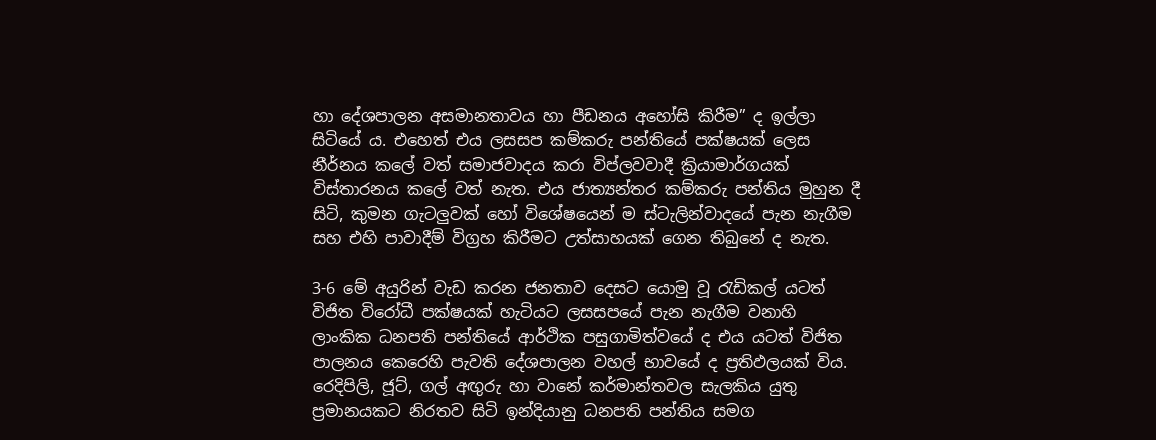හා දේශපාලන අසමානතාවය හා පීඩනය අහෝසි කිරීම” ද ඉල්ලා සිටියේ ය. එහෙත් එය ලසසප කම්කරු පන්තියේ පක්ෂයක් ලෙස නීර්නය කලේ වත් සමාජවාදය කරා විප්ලවවාදී ක්‍රියාමාර්ගයක් විස්තාරනය කලේ වත් නැත. එය ජාත්‍යන්තර කම්කරු පන්තිය මුහුන දී සිටි, කුමන ගැටලුවක් හෝ විශේෂයෙන් ම ස්ටැලින්වාදයේ පැන නැගීම සහ එහි පාවාදීම් විග්‍රහ කිරීමට උත්සාහයක් ගෙන තිබුනේ ද නැත.

3-6 මේ අයුරින් වැඩ කරන ජනතාව දෙසට යොමු වූ රැඩිකල් යටත් විජිත විරෝධී පක්ෂයක් හැටියට ලසසපයේ පැන නැගීම වනාහි ලාංකික ධනපති පන්තියේ ආර්ථික පසුගාමිත්වයේ ද එය යටත් විජිත පාලනය කෙරෙහි පැවති දේශපාලන වහල් භාවයේ ද ප්‍රතිඵලයක් විය. රෙදිපිලි, ජූට්, ගල් අඟුරු හා වානේ කර්මාන්තවල සැලකිය යුතු ප්‍රමානයකට නිරතව සිටි ඉන්දියානු ධනපති පන්තිය සමග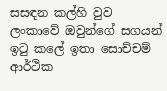සසඳන කල්හි වුව ලංකාවේ ඔවුන්ගේ සගයන් ඉටු කලේ ඉතා සොච්චම් ආර්ථික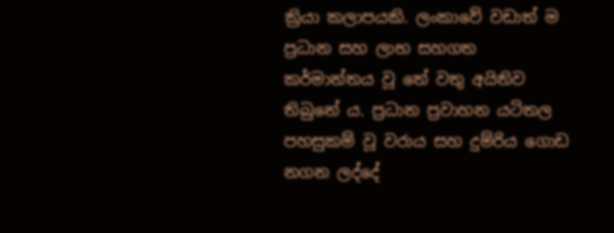ක්‍රියා කලාපයකි. ලංකාවේ වඩාත් ම ප්‍රධාන සහ ලාභ සහගත කර්මාන්තය වූ තේ වතු අයිතිව තිබුනේ ය. ප්‍රධාන ප්‍රවාහන යටිතල පහසුකම් වූ වරාය සහ දුම්රිය ගොඩ නගන ලද්දේ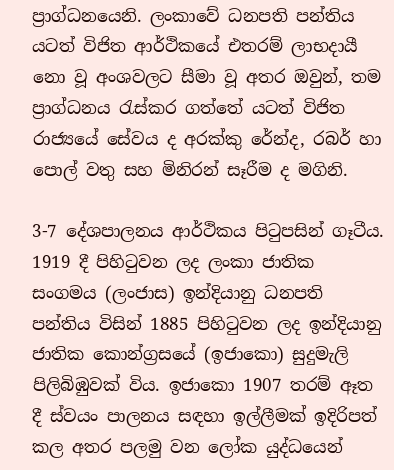ප්‍රාග්ධනයෙනි. ලංකාවේ ධනපති පන්තිය යටත් විජිත ආර්ථිකයේ එතරම් ලාභදායී නො වූ අංශවලට සීමා වූ අතර ඔවුන්, තම ප්‍රාග්ධනය රැස්කර ගත්තේ යටත් විජිත රාජ්‍යයේ සේවය ද අරක්කු රේන්ද, රබර් හා පොල් වතු සහ මිනිරන් සෑරීම ද මගිනි.

3-7 දේශපාලනය ආර්ථිකය පිටුපසින් ගෑටීය. 1919 දී පිහිටුවන ලද ලංකා ජාතික සංගමය (ලංජාස) ඉන්දියානු ධනපති පන්තිය විසින් 1885 පිහිටුවන ලද ඉන්දියානු ජාතික කොන්ග්‍රසයේ (ඉජාකො) සුදුමැලි පිලිබිඹුවක් විය. ඉජාකො 1907 තරම් ඈත දී ස්වයං පාලනය සඳහා ඉල්ලීමක් ඉදිරිපත් කල අතර පලමු වන ලෝක යුද්ධයෙන්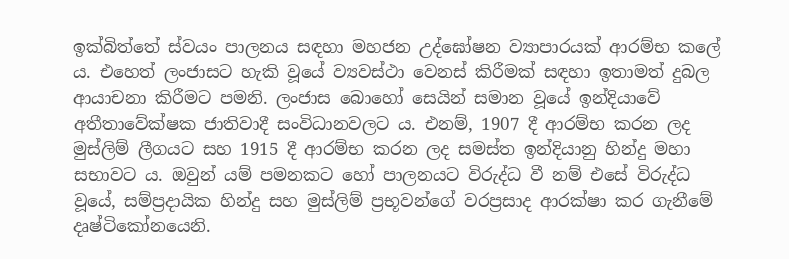ඉක්බිත්තේ ස්වයං පාලනය සඳහා මහජන උද්ඝෝෂන ව්‍යාපාරයක් ආරම්භ කලේ ය. එහෙත් ලංජාසට හැකි වූයේ ව්‍යවස්ථා වෙනස් කිරීමක් සඳහා ඉතාමත් දුබල ආයාචනා කිරීමට පමනි. ලංජාස බොහෝ සෙයින් සමාන වූයේ ඉන්දියාවේ අතීතාවේක්ෂක ජාතිවාදී සංවිධානවලට ය. එනම්, 1907 දී ආරම්භ කරන ලද මුස්ලිම් ලීගයට සහ 1915 දී ආරම්භ කරන ලද සමස්ත ඉන්දියානු හින්දු මහා සභාවට ය. ඔවුන් යම් පමනකට හෝ පාලනයට විරුද්ධ වී නම් එසේ විරුද්ධ වූයේ, සම්ප්‍රදායික හින්දු සහ මුස්ලිම් ප්‍රභූවන්ගේ වරප්‍රසාද ආරක්ෂා කර ගැනීමේ දෘෂ්ටිකෝනයෙනි.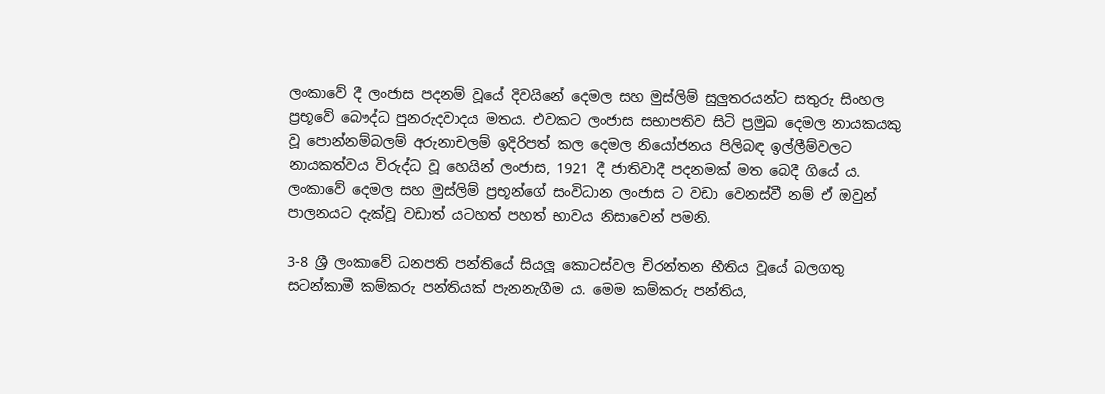ලංකාවේ දී ලංජාස පදනම් වූයේ දිවයිනේ දෙමල සහ මුස්ලිම් සුලුතරයන්ට සතුරු සිංහල ප්‍රභූවේ බෞද්ධ පුනරුදවාදය මතය. එවකට ලංජාස සභාපතිව සිටි ප්‍රමුඛ දෙමල නායකයකු වූ පොන්නම්බලම් අරුනාචලම් ඉදිරිපත් කල දෙමල නියෝජනය පිලිබඳ ඉල්ලීම්වලට නායකත්වය විරුද්ධ වූ හෙයින් ලංජාස, 1921 දී ජාතිවාදී පදනමක් මත බෙදී ගියේ ය. ලංකාවේ දෙමල සහ මුස්ලිම් ප්‍රභූන්ගේ සංවිධාන ලංජාස ට වඩා වෙනස්වී නම් ඒ ඔවුන් පාලනයට දැක්වූ වඩාත් යටහත් පහත් භාවය නිසාවෙන් පමනි.

3-8 ශ්‍රී ලංකාවේ ධනපති පන්තියේ සියලූ කොටස්වල චිරන්තන භීතිය වූයේ බලගතු සටන්කාමී කම්කරු පන්තියක් පැනනැගීම ය. මෙම කම්කරු පන්තිය,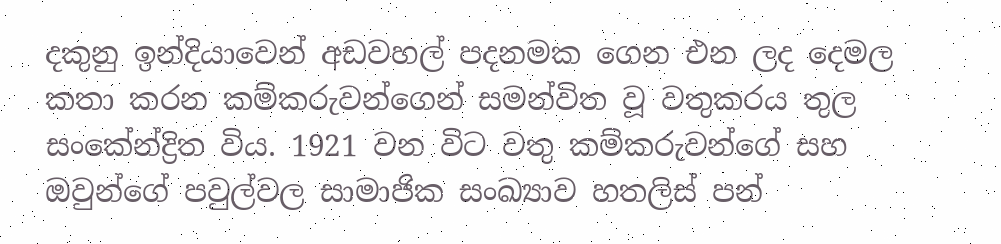දකුනු ඉන්දියාවෙන් අඩවහල් පදනමක ගෙන එන ලද දෙමල කතා කරන කම්කරුවන්ගෙන් සමන්විත වූ වතුකරය තුල සංකේන්ද්‍රිත විය. 1921 වන විට වතු කම්කරුවන්ගේ සහ ඔවුන්ගේ පවුල්වල සාමාජික සංඛ්‍යාව හතලිස් පන්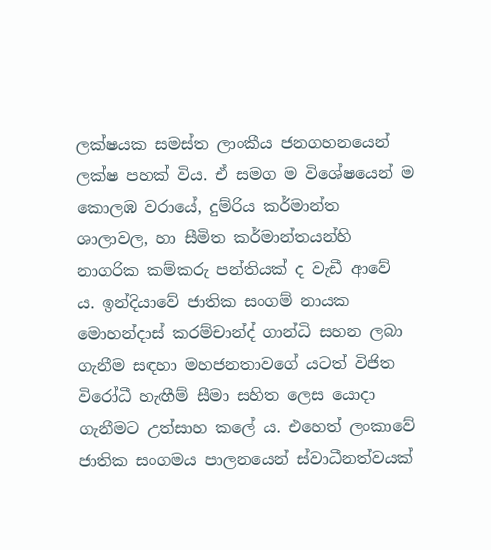ලක්ෂයක සමස්ත ලාංකීය ජනගහනයෙන් ලක්ෂ පහක් විය. ඒ සමග ම විශේෂයෙන් ම කොලඹ වරායේ, දුම්රිය කර්මාන්ත ශාලාවල, හා සීමිත කර්මාන්තයන්හි නාගරික කම්කරු පන්තියක් ද වැඩී ආවේ ය. ඉන්දියාවේ ජාතික සංගම් නායක මොහන්දාස් කරම්චාන්ද් ගාන්ධි සහන ලබා ගැනීම සඳහා මහජනතාවගේ යටත් විජිත විරෝධී හැඟීම් සීමා සහිත ලෙස යොදා ගැනීමට උත්සාහ කලේ ය. එහෙත් ලංකාවේ ජාතික සංගමය පාලනයෙන් ස්වාධීනත්වයක්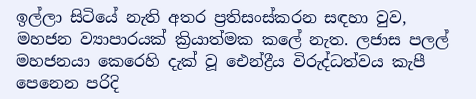ඉල්ලා සිටියේ නැති අතර ප්‍රතිසංස්කරන සඳහා වුව, මහජන ව්‍යාපාරයක් ක්‍රියාත්මක කලේ නැත. ලජාස පලල් මහජනයා කෙරෙහි දැක් වූ ඓන්ද්‍රීය විරුද්ධත්වය කැපී පෙනෙන පරිදි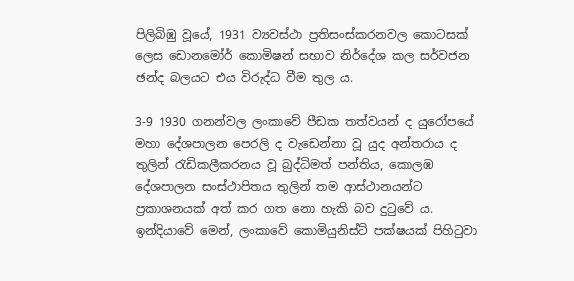පිලිබිඹු වූයේ, 1931 ව්‍යවස්ථා ප්‍රතිසංස්කරනවල කොටසක් ලෙස ඩොනමෝර් කොමිෂන් සභාව නිර්දේශ කල සර්වජන ඡන්ද බලයට එය විරුද්ධ වීම තුල ය.

3-9 1930 ගනන්වල ලංකාවේ පීඩක තත්වයන් ද යුරෝපයේ මහා දේශපාලන පෙරලි ද වැඩෙන්නා වූ යුද අන්තරාය ද තුලින් රැඩිකලීකරනය වූ බුද්ධිමත් පන්තිය, කොලඹ දේශපාලන සංස්ථාපිතය තුලින් තම ආස්ථානයන්ට ප්‍රකාශනයක් අත් කර ගත නො හැකි බව දුටුවේ ය. ඉන්දියාවේ මෙන්, ලංකාවේ කොමියුනිස්ට් පක්ෂයක් පිහිටුවා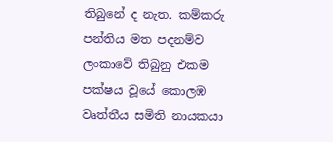තිබුනේ ද නැත. කම්කරු පන්තිය මත පදනම්ව ලංකාවේ තිබුනු එකම පක්ෂය වූයේ කොලඹ වෘත්තීය සමිති නායකයා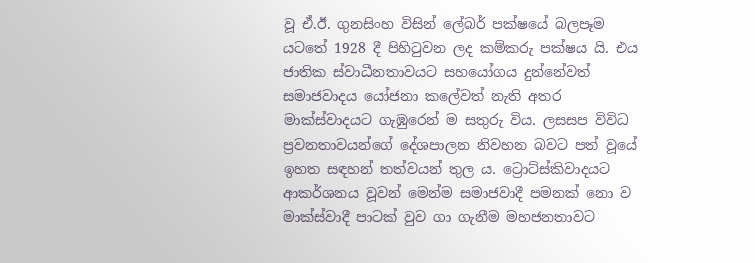වූ ඒ.ඊ. ගුනසිංහ විසින් ලේබර් පක්ෂයේ බලපෑම යටතේ 1928 දී පිහිටුවන ලද කම්කරු පක්ෂය යි. එය ජාතික ස්වාධීනතාවයට සහයෝගය දුන්නේවත් සමාජවාදය යෝජනා කලේවත් නැති අතර මාක්ස්වාදයට ගැඹුරෙන් ම සතුරු විය. ලසසප විවිධ ප්‍රවනතාවයන්ගේ දේශපාලන නිවහන බවට පත් වූයේ ඉහත සඳහන් තත්වයන් තුල ය. ට්‍රොට්ස්කිවාදයට ආකර්ශනය වූවන් මෙන්ම සමාජවාදී පමනක් නො ව මාක්ස්වාදී පාටක් වුව ගා ගැනීම මහජනතාවට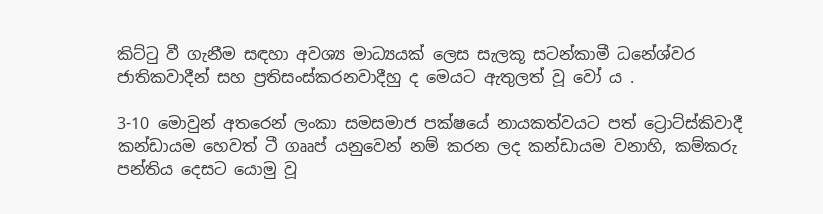කිට්ටු වී ගැනීම සඳහා අවශ්‍ය මාධ්‍යයක් ලෙස සැලකූ සටන්කාමී ධනේශ්වර ජාතිකවාදීන් සහ ප්‍රතිසංස්කරනවාදීහු ද මෙයට ඇතුලත් වූ වෝ ය .

3-10 මොවුන් අතරෙන් ලංකා සමසමාජ පක්ෂයේ නායකත්වයට පත් ට්‍රොට්ස්කිවාදී කන්ඩායම හෙවත් ටී ගෲප් යනුවෙන් නම් කරන ලද කන්ඩායම වනාහි, කම්කරු පන්තිය දෙසට යොමු වූ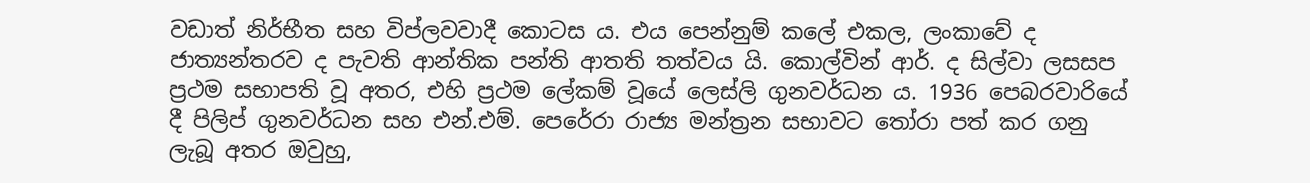වඩාත් නිර්භීත සහ විප්ලවවාදී කොටස ය. එය පෙන්නුම් කලේ එකල, ලංකාවේ ද ජාත්‍යන්තරව ද පැවති ආන්තික පන්ති ආතති තත්වය යි. කොල්වින් ආර්. ද සිල්වා ලසසප ප්‍රථම සභාපති වූ අතර, එහි ප්‍රථම ලේකම් වූයේ ලෙස්ලි ගුනවර්ධන ය. 1936 පෙබරවාරියේ දී පිලිප් ගුනවර්ධන සහ එන්.එම්. පෙරේරා රාජ්‍ය මන්ත්‍රන සභාවට තෝරා පත් කර ගනු ලැබූ අතර ඔවුහු,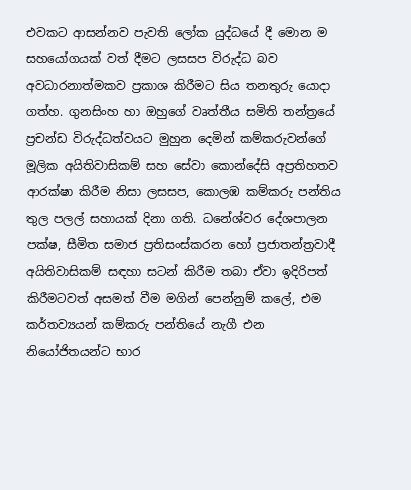එවකට ආසන්නව පැවති ලෝක යුද්ධයේ දී මොන ම සහයෝගයක් වත් දීමට ලසසප විරුද්ධ බව අවධාරනාත්මකව ප්‍රකාශ කිරීමට සිය තනතුරු යොදා ගත්හ. ගුනසිංහ හා ඔහුගේ වෘත්තීය සමිති තන්ත්‍රයේ ප්‍රචන්ඩ විරුද්ධත්වයට මුහුන දෙමින් කම්කරුවන්ගේ මූලික අයිතිවාසිකම් සහ සේවා කොන්දේසි අප්‍රතිහතව ආරක්ෂා කිරීම නිසා ලසසප, කොලඹ කම්කරු පන්තිය තුල පලල් සහායක් දිනා ගති. ධනේශ්වර දේශපාලන පක්ෂ, සීමිත සමාජ ප්‍රතිසංස්කරන හෝ ප්‍රජාතන්ත්‍රවාදී අයිතිවාසිකම් සඳහා සටන් කිරීම තබා ඒවා ඉදිරිපත් කිරීමටවත් අසමත් වීම මගින් පෙන්නුම් කලේ, එම කර්තව්‍යයන් කම්කරු පන්තියේ නැගී එන නියෝජිතයන්ට භාර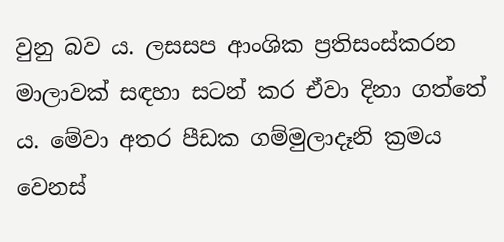වුනු බව ය. ලසසප ආංශික ප්‍රතිසංස්කරන මාලාවක් සඳහා සටන් කර ඒවා දිනා ගත්තේ ය. මේවා අතර පීඩක ගම්මුලාදෑනි ක්‍රමය වෙනස්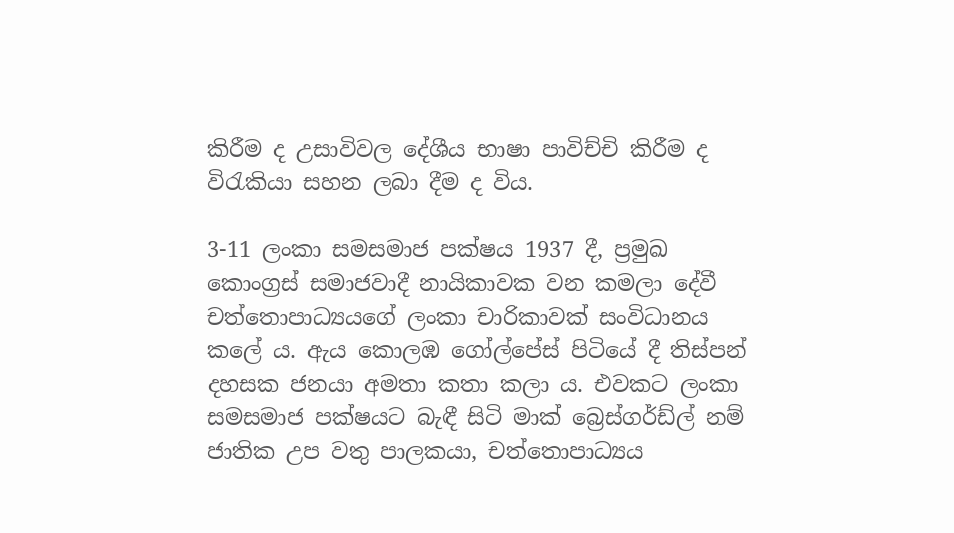කිරීම ද උසාවිවල දේශීය භාෂා පාවිච්චි කිරීම ද විරැකියා සහන ලබා දීම ද විය.

3-11 ලංකා සමසමාජ පක්ෂය 1937 දී, ප්‍රමුඛ කොංග්‍රස් සමාජවාදී නායිකාවක වන කමලා දේවී චත්තොපාධ්‍යයගේ ලංකා චාරිකාවක් සංවිධානය කලේ ය. ඇය කොලඹ ගෝල්පේස් පිටියේ දී තිස්පන් දහසක ජනයා අමතා කතා කලා ය. එවකට ලංකා සමසමාජ පක්ෂයට බැඳී සිටි මාක් බ්‍රෙස්ගර්ඩ්ල් නම් ජාතික උප වතු පාලකයා, චත්තොපාධ්‍යය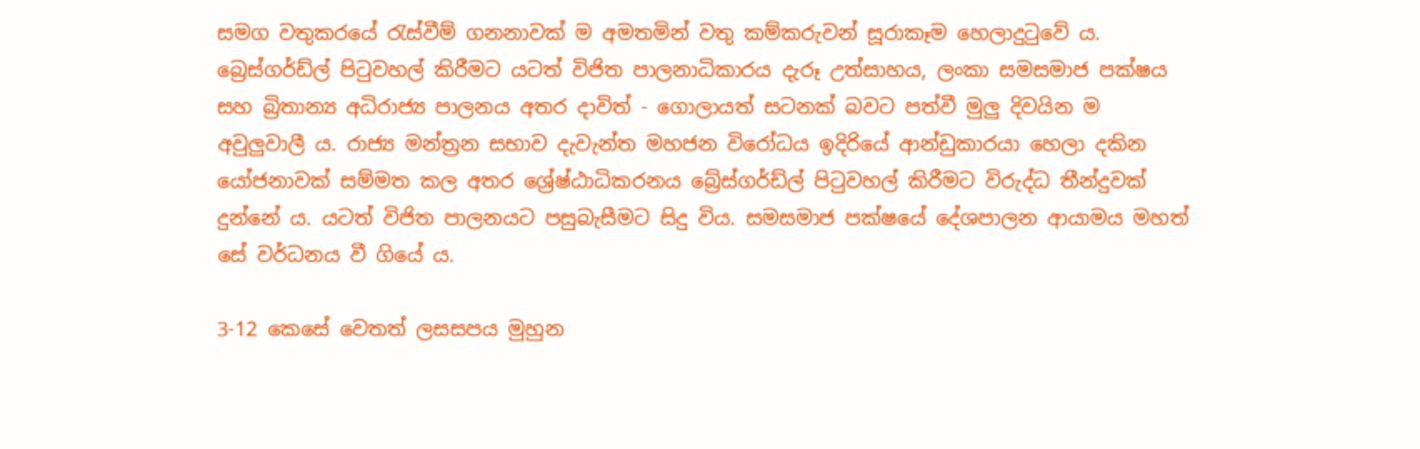සමග වතුකරයේ රැස්වීම් ගනනාවක් ම අමතමින් වතු කම්කරුවන් සූරාකෑම හෙලාදුටුවේ ය. බ්‍රෙස්ගර්ඩ්ල් පිටුවහල් කිරීමට යටත් විජිත පාලනාධිකාරය දැරූ උත්සාහය, ලංකා සමසමාජ පක්ෂය සහ බ්‍රිතාන්‍ය අධිරාජ්‍ය පාලනය අතර දාවිත් - ගොලායත් සටනක් බවට පත්වී මුලු දිවයින ම අවුලුවාලී ය. රාජ්‍ය මන්ත්‍රන සභාව දැවැන්ත මහජන විරෝධය ඉදිරියේ ආන්ඩුකාරයා හෙලා දකින යෝජනාවක් සම්මත කල අතර ශ්‍රේෂ්ඨාධිකරනය බ්‍රේස්ගර්ඩ්ල් පිටුවහල් කිරීමට විරුද්ධ තීන්දුවක් දුන්නේ ය. යටත් විජිත පාලනයට පසුබැසීමට සිදු විය. සමසමාජ පක්ෂයේ දේශපාලන ආයාමය මහත් සේ වර්ධනය වී ගියේ ය.

3-12 කෙසේ වෙතත් ලසසපය මුහුන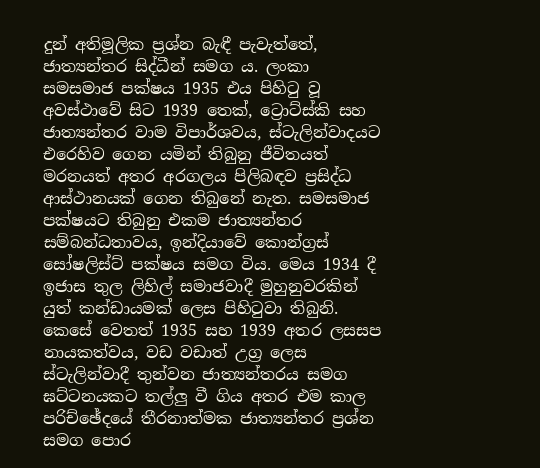දුන් අතිමූලික ප්‍රශ්න බැඳී පැවැත්තේ, ජාත්‍යන්තර සිද්ධීන් සමග ය. ලංකා සමසමාජ පක්ෂය 1935 එය පිහිටු වූ අවස්ථාවේ සිට 1939 තෙක්, ට්‍රොට්ස්කි සහ ජාත්‍යන්තර වාම විපාර්ශවය, ස්ටැලින්වාදයට එරෙහිව ගෙන යමින් තිබුනු ජීවිතයත් මරනයත් අතර අරගලය පිලිබඳව ප්‍රසිද්ධ ආස්ථානයක් ගෙන තිබුනේ නැත. සමසමාජ පක්ෂයට තිබුනු එකම ජාත්‍යන්තර සම්බන්ධතාවය, ඉන්දියාවේ කොන්ග්‍රස් සෝෂලිස්ට් පක්ෂය සමග විය. මෙය 1934 දී ඉජාස තුල ලිහිල් සමාජවාදී මුහුනුවරකින් යුත් කන්ඩායමක් ලෙස පිහිටුවා තිබුනි. කෙසේ වෙතත් 1935 සහ 1939 අතර ලසසප නායකත්වය, වඩ වඩාත් උග්‍ර ලෙස ස්ටැලින්වාදී තුන්වන ජාත්‍යන්තරය සමග ඝට්ටනයකට තල්ලු වී ගිය අතර එම කාල පරිච්ඡේදයේ තීරනාත්මක ජාත්‍යන්තර ප්‍රශ්න සමග පොර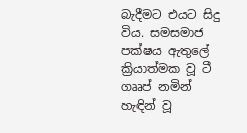බැදීමට එයට සිදු විය. සමසමාජ පක්ෂය ඇතුලේ ක්‍රියාත්මක වූ ටී ගෲප් නමින් හැඳින් වූ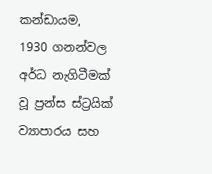කන්ඩායම, 1930 ගනන්වල අර්ධ නැගිටීමක් වූ ප්‍රන්ස ස්ට්‍රයික් ව්‍යාපාරය සහ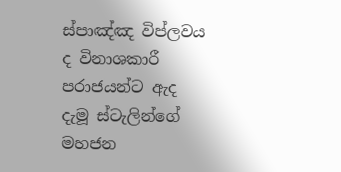ස්පාඤ්ඤ විප්ලවය ද විනාශකාරී පරාජයන්ට ඇද දැමූ ස්ටැලින්ගේ මහජන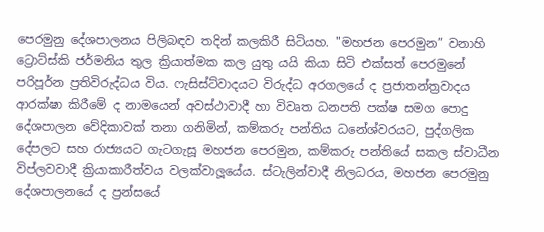පෙරමුනු දේශපාලනය පිලිබඳව තදින් කලකිරී සිටියහ. "මහජන පෙරමුන” වනාහි ට්‍රොට්ස්කි ජර්මනිය තුල ක්‍රියාත්මක කල යුතු යයි කියා සිටි එක්සත් පෙරමුනේ පරිපූර්න ප්‍රතිවිරුද්ධය විය. ෆැසිස්ට්වාදයට විරුද්ධ අරගලයේ ද ප්‍රජාතන්ත්‍රවාදය ආරක්ෂා කිරීමේ ද නාමයෙන් අවස්ථාවාදී හා විවෘත ධනපති පක්ෂ සමග පොදු දේශපාලන වේදිකාවක් තනා ගනිමින්, කම්කරු පන්තිය ධනේශ්වරයට, පුද්ගලික දේපලට සහ රාජ්‍යයට ගැටගැසූ මහජන පෙරමුන, කම්කරු පන්තියේ සකල ස්වාධීන විප්ලවවාදී ක්‍රියාකාරීත්වය වලක්වාලූයේය. ස්ටැලින්වාදී නිලධරය, මහජන පෙරමුනු දේශපාලනයේ ද ප්‍රන්සයේ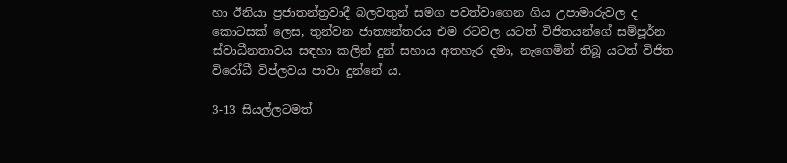හා ඊනියා ප්‍රජාතන්ත්‍රවාදී බලවතුන් සමග පවත්වාගෙන ගිය උපාමාරුවල ද කොටසක් ලෙස, තුන්වන ජාත්‍යන්තරය එම රටවල යටත් විජිතයන්ගේ සම්පූර්න ස්වාධීනතාවය සඳහා කලින් දුන් සහාය අතහැර දමා, නැගෙමින් තිබූ යටත් විජිත විරෝධී විප්ලවය පාවා දුන්නේ ය.

3-13 සියල්ලටමත්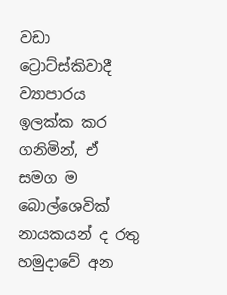වඩා ට්‍රොට්ස්කිවාදී ව්‍යාපාරය ඉලක්ක කර ගනිමින්, ඒ සමග ම බොල්ශෙවික් නායකයන් ද රතු හමුදාවේ අන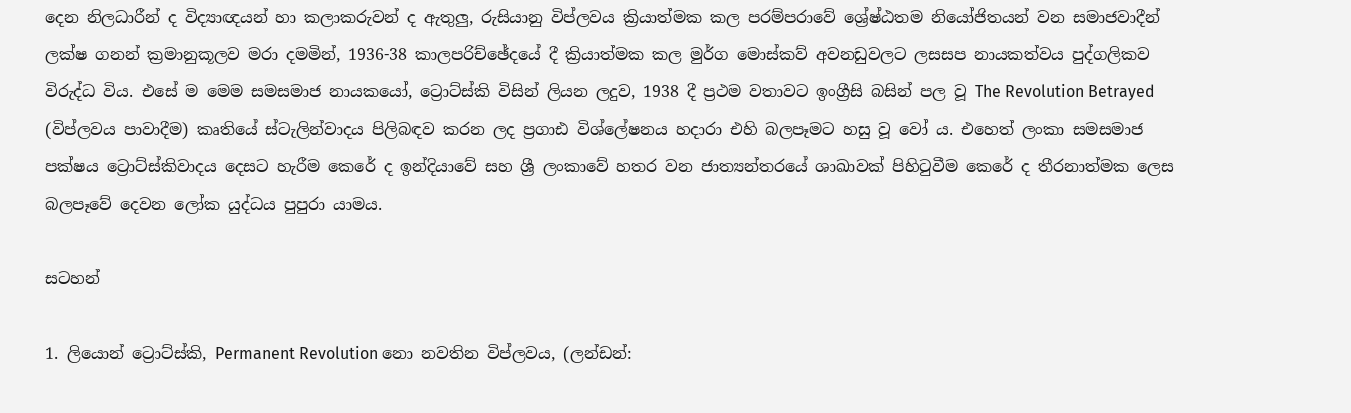දෙන නිලධාරීන් ද විද්‍යාඥයන් හා කලාකරුවන් ද ඇතුලු, රුසියානු විප්ලවය ක්‍රියාත්මක කල පරම්පරාවේ ශ්‍රේෂ්ඨතම නියෝජිතයන් වන සමාජවාදීන් ලක්ෂ ගනන් ක්‍රමානුකූලව මරා දමමින්, 1936-38 කාලපරිච්ඡේදයේ දී ක්‍රියාත්මක කල මුර්ග මොස්කව් අවනඩුවලට ලසසප නායකත්වය පුද්ගලිකව විරුද්ධ විය. එසේ ම මෙම සමසමාජ නායකයෝ, ට්‍රොට්ස්කි විසින් ලියන ලදුව, 1938 දී ප්‍රථම වතාවට ඉංග්‍රීසි බසින් පල වූ The Revolution Betrayed (විප්ලවය පාවාදීම) කෘතියේ ස්ටැලින්වාදය පිලිබඳව කරන ලද ප්‍රගාඪ විශ්ලේෂනය හදාරා එහි බලපෑමට හසු වූ වෝ ය. එහෙත් ලංකා සමසමාජ පක්ෂය ට්‍රොට්ස්කිවාදය දෙසට හැරීම කෙරේ ද ඉන්දියාවේ සහ ශ්‍රී ලංකාවේ හතර වන ජාත්‍යන්තරයේ ශාඛාවක් පිහිටුවීම කෙරේ ද තීරනාත්මක ලෙස බලපෑවේ දෙවන ලෝක යුද්ධය පුපුරා යාමය.

සටහන්

1. ලියොන් ට්‍රොට්ස්කි, Permanent Revolution නො නවතින විප්ලවය, (ලන්ඩන්: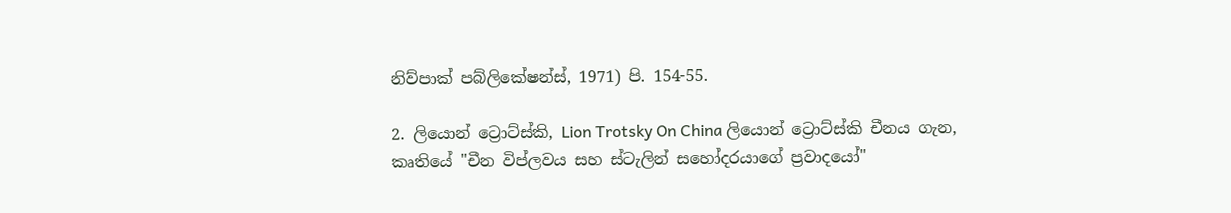නිව්පාක් පබ්ලිකේෂන්ස්, 1971) පි. 154-55.

2. ලියොන් ට්‍රොට්ස්කි, Lion Trotsky On China ලියොන් ට්‍රොට්ස්කි චීනය ගැන, කෘතියේ "චීන විප්ලවය සහ ස්ටැලින් සහෝදරයාගේ ප්‍රවාදයෝ"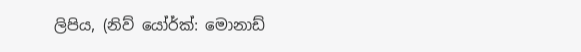ලිපිය, (නිව් යෝර්ක්: මොනාඩ්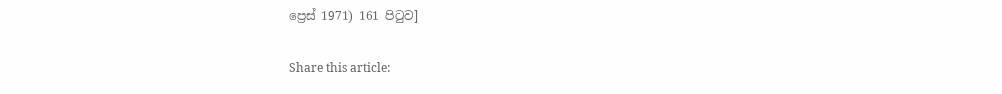ප්‍රෙස් 1971) 161 පිටුව]

Share this article: